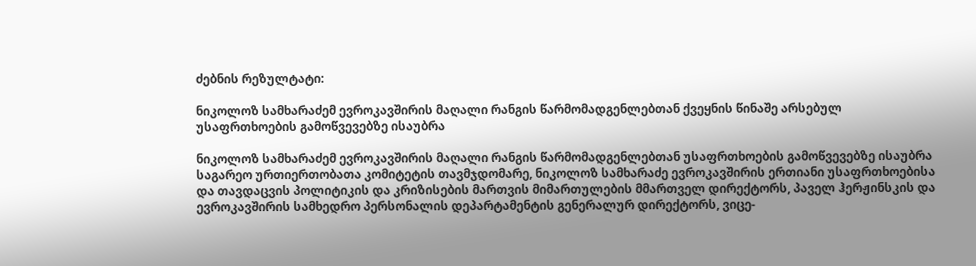ძებნის რეზულტატი:

ნიკოლოზ სამხარაძემ ევროკავშირის მაღალი რანგის წარმომადგენლებთან ქვეყნის წინაშე არსებულ უსაფრთხოების გამოწვევებზე ისაუბრა

ნიკოლოზ სამხარაძემ ევროკავშირის მაღალი რანგის წარმომადგენლებთან უსაფრთხოების გამოწვევებზე ისაუბრა საგარეო ურთიერთობათა კომიტეტის თავმჯდომარე, ნიკოლოზ სამხარაძე ევროკავშირის ერთიანი უსაფრთხოებისა და თავდაცვის პოლიტიკის და კრიზისების მართვის მიმართულების მმართველ დირექტორს, პაველ ჰერჟინსკის და ევროკავშირის სამხედრო პერსონალის დეპარტამენტის გენერალურ დირექტორს, ვიცე-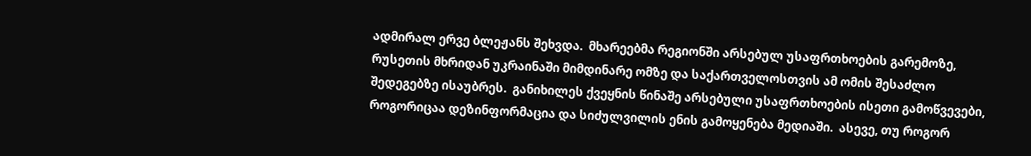ადმირალ ერვე ბლეჟანს შეხვდა.  მხარეებმა რეგიონში არსებულ უსაფრთხოების გარემოზე, რუსეთის მხრიდან უკრაინაში მიმდინარე ომზე და საქართველოსთვის ამ ომის შესაძლო შედეგებზე ისაუბრეს.  განიხილეს ქვეყნის წინაშე არსებული უსაფრთხოების ისეთი გამოწვევები, როგორიცაა დეზინფორმაცია და სიძულვილის ენის გამოყენება მედიაში.  ასევე, თუ როგორ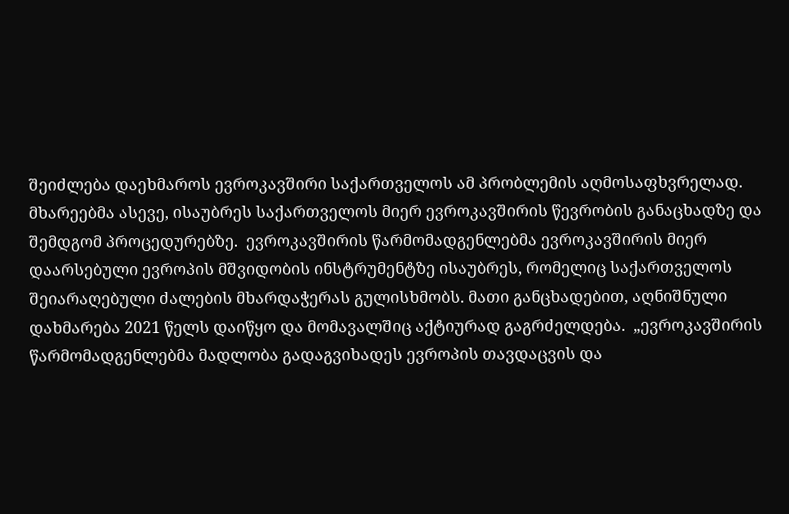შეიძლება დაეხმაროს ევროკავშირი საქართველოს ამ პრობლემის აღმოსაფხვრელად. მხარეებმა ასევე, ისაუბრეს საქართველოს მიერ ევროკავშირის წევრობის განაცხადზე და შემდგომ პროცედურებზე.  ევროკავშირის წარმომადგენლებმა ევროკავშირის მიერ დაარსებული ევროპის მშვიდობის ინსტრუმენტზე ისაუბრეს, რომელიც საქართველოს შეიარაღებული ძალების მხარდაჭერას გულისხმობს. მათი განცხადებით, აღნიშნული დახმარება 2021 წელს დაიწყო და მომავალშიც აქტიურად გაგრძელდება.  „ევროკავშირის წარმომადგენლებმა მადლობა გადაგვიხადეს ევროპის თავდაცვის და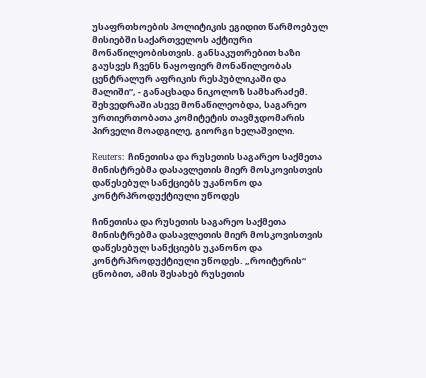უსაფრთხოების პოლიტიკის ეგიდით წარმოებულ მისიებში საქართველოს აქტიური მონაწილეობისთვის. განსაკუთრებით ხაზი გაუსვეს ჩვენს ნაყოფიერ მონაწილეობას ცენტრალურ აფრიკის რესპუბლიკაში და მალიში“, - განაცხადა ნიკოლოზ სამხარაძემ. შეხვედრაში ასევე მონაწილეობდა, საგარეო ურთიერთობათა კომიტეტის თავმჯდომარის პირველი მოადგილე, გიორგი ხელაშვილი.

Reuters: ჩინეთისა და რუსეთის საგარეო საქმეთა მინისტრებმა დასავლეთის მიერ მოსკოვისთვის დაწესებულ სანქციებს უკანონო და კონტრპროდუქტიული უწოდეს

ჩინეთისა და რუსეთის საგარეო საქმეთა მინისტრებმა დასავლეთის მიერ მოსკოვისთვის დაწესებულ სანქციებს უკანონო და კონტრპროდუქტიული უწოდეს. „როიტერის“ ცნობით, ამის შესახებ რუსეთის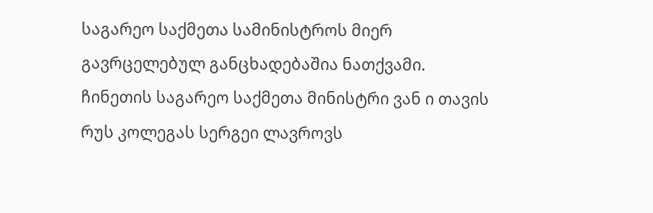საგარეო საქმეთა სამინისტროს მიერ გავრცელებულ განცხადებაშია ნათქვამი. ჩინეთის საგარეო საქმეთა მინისტრი ვან ი თავის რუს კოლეგას სერგეი ლავროვს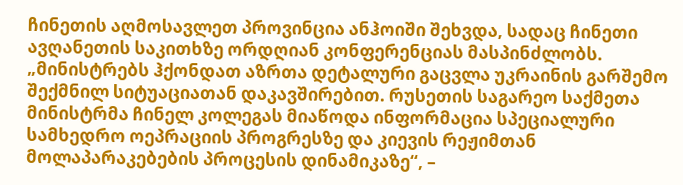ჩინეთის აღმოსავლეთ პროვინცია ანჰოიში შეხვდა, სადაც ჩინეთი ავღანეთის საკითხზე ორდღიან კონფერენციას მასპინძლობს. „მინისტრებს ჰქონდათ აზრთა დეტალური გაცვლა უკრაინის გარშემო შექმნილ სიტუაციათან დაკავშირებით. რუსეთის საგარეო საქმეთა მინისტრმა ჩინელ კოლეგას მიაწოდა ინფორმაცია სპეციალური სამხედრო ოეპრაციის პროგრესზე და კიევის რეჟიმთან მოლაპარაკებების პროცესის დინამიკაზე“, –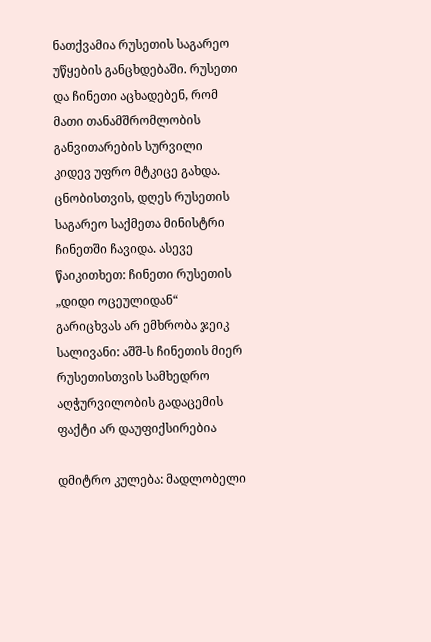ნათქვამია რუსეთის საგარეო უწყების განცხდებაში. რუსეთი და ჩინეთი აცხადებენ, რომ მათი თანამშრომლობის განვითარების სურვილი კიდევ უფრო მტკიცე გახდა. ცნობისთვის, დღეს რუსეთის საგარეო საქმეთა მინისტრი ჩინეთში ჩავიდა. ასევე წაიკითხეთ: ჩინეთი რუსეთის „დიდი ოცეულიდან“ გარიცხვას არ ემხრობა ჯეიკ სალივანი: აშშ-ს ჩინეთის მიერ რუსეთისთვის სამხედრო აღჭურვილობის გადაცემის ფაქტი არ დაუფიქსირებია

დმიტრო კულება: მადლობელი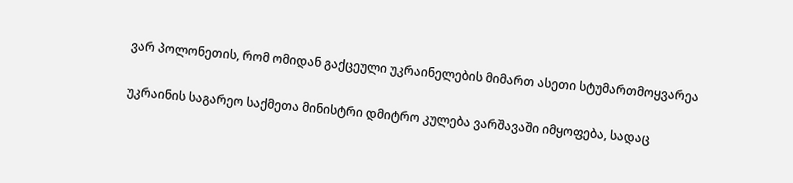ვარ პოლონეთის, რომ ომიდან გაქცეული უკრაინელების მიმართ ასეთი სტუმართმოყვარეა

უკრაინის საგარეო საქმეთა მინისტრი დმიტრო კულება ვარშავაში იმყოფება, სადაც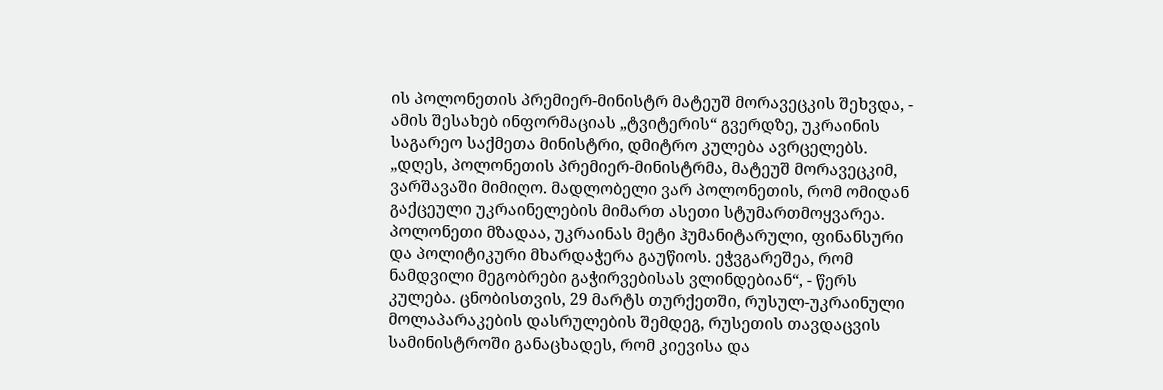ის პოლონეთის პრემიერ-მინისტრ მატეუშ მორავეცკის შეხვდა, - ამის შესახებ ინფორმაციას „ტვიტერის“ გვერდზე, უკრაინის საგარეო საქმეთა მინისტრი, დმიტრო კულება ავრცელებს. „დღეს, პოლონეთის პრემიერ-მინისტრმა, მატეუშ მორავეცკიმ, ვარშავაში მიმიღო. მადლობელი ვარ პოლონეთის, რომ ომიდან გაქცეული უკრაინელების მიმართ ასეთი სტუმართმოყვარეა. პოლონეთი მზადაა, უკრაინას მეტი ჰუმანიტარული, ფინანსური და პოლიტიკური მხარდაჭერა გაუწიოს. ეჭვგარეშეა, რომ ნამდვილი მეგობრები გაჭირვებისას ვლინდებიან“, - წერს კულება. ცნობისთვის, 29 მარტს თურქეთში, რუსულ-უკრაინული მოლაპარაკების დასრულების შემდეგ, რუსეთის თავდაცვის სამინისტროში განაცხადეს, რომ კიევისა და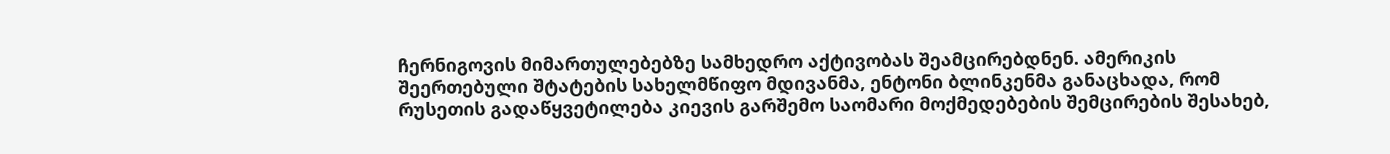ჩერნიგოვის მიმართულებებზე სამხედრო აქტივობას შეამცირებდნენ. ამერიკის შეერთებული შტატების სახელმწიფო მდივანმა, ენტონი ბლინკენმა განაცხადა, რომ  რუსეთის გადაწყვეტილება კიევის გარშემო საომარი მოქმედებების შემცირების შესახებ,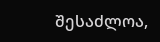შესაძლოა,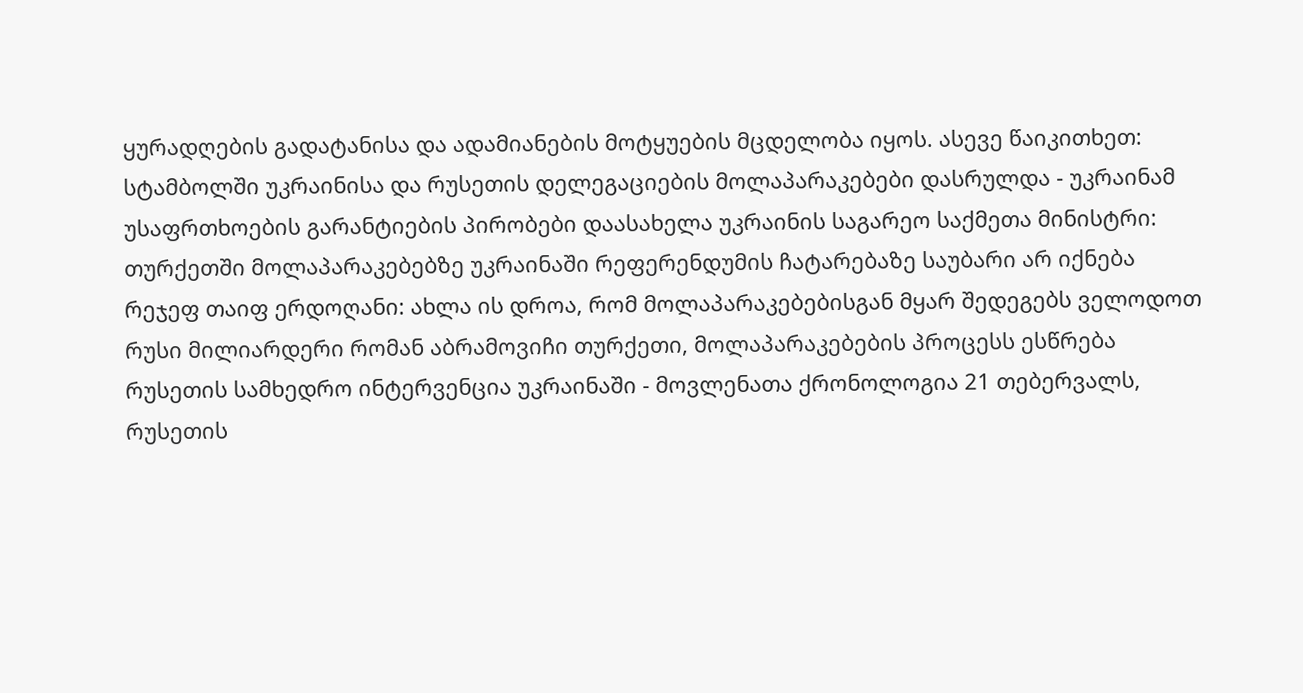ყურადღების გადატანისა და ადამიანების მოტყუების მცდელობა იყოს. ასევე წაიკითხეთ: სტამბოლში უკრაინისა და რუსეთის დელეგაციების მოლაპარაკებები დასრულდა - უკრაინამ უსაფრთხოების გარანტიების პირობები დაასახელა უკრაინის საგარეო საქმეთა მინისტრი: თურქეთში მოლაპარაკებებზე უკრაინაში რეფერენდუმის ჩატარებაზე საუბარი არ იქნება რეჯეფ თაიფ ერდოღანი: ახლა ის დროა, რომ მოლაპარაკებებისგან მყარ შედეგებს ველოდოთ რუსი მილიარდერი რომან აბრამოვიჩი თურქეთი, მოლაპარაკებების პროცესს ესწრება რუსეთის სამხედრო ინტერვენცია უკრაინაში - მოვლენათა ქრონოლოგია 21 თებერვალს, რუსეთის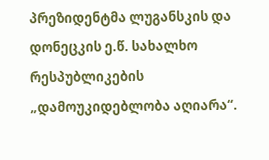პრეზიდენტმა ლუგანსკის და დონეცკის ე.წ. სახალხო რესპუბლიკების „დამოუკიდებლობა აღიარა“.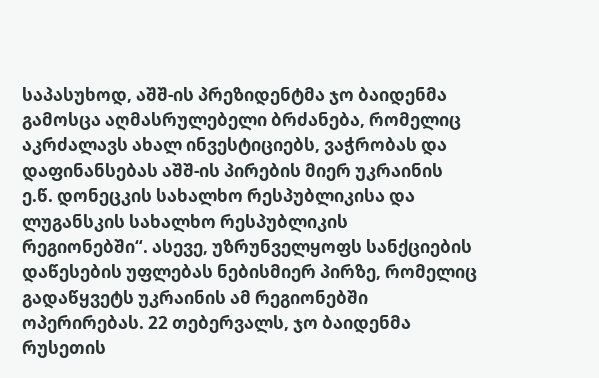საპასუხოდ, აშშ-ის პრეზიდენტმა ჯო ბაიდენმა გამოსცა აღმასრულებელი ბრძანება, რომელიც აკრძალავს ახალ ინვესტიციებს, ვაჭრობას და დაფინანსებას აშშ-ის პირების მიერ უკრაინის ე.წ. დონეცკის სახალხო რესპუბლიკისა და ლუგანსკის სახალხო რესპუბლიკის რეგიონებში“. ასევე, უზრუნველყოფს სანქციების დაწესების უფლებას ნებისმიერ პირზე, რომელიც გადაწყვეტს უკრაინის ამ რეგიონებში ოპერირებას. 22 თებერვალს, ჯო ბაიდენმა რუსეთის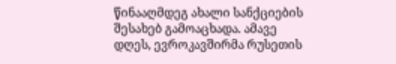წინააღმდეგ ახალი სანქციების შესახებ გამოაცხადა. ამავე დღეს, ევროკავშირმა რუსეთის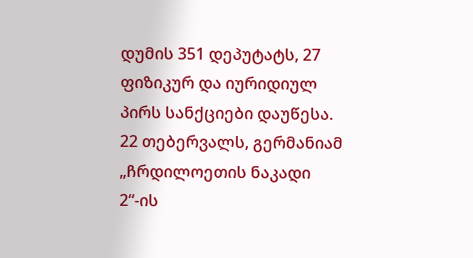დუმის 351 დეპუტატს, 27 ფიზიკურ და იურიდიულ პირს სანქციები დაუწესა.  22 თებერვალს, გერმანიამ „ჩრდილოეთის ნაკადი 2“-ის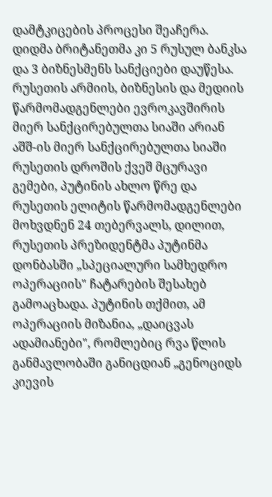დამტკიცების პროცესი შეაჩერა. დიდმა ბრიტანეთმა კი 5 რუსულ ბანკსა და 3 ბიზნესმენს სანქციები დაუწესა. რუსეთის არმიის, ბიზნესის და მედიის წარმომადგენლები ევროკავშირის მიერ სანქცირებულთა სიაში არიან აშშ-ის მიერ სანქცირებულთა სიაში რუსეთის დროშის ქვეშ მცურავი გემები, პუტინის ახლო წრე და რუსეთის ელიტის წარმომადგენლები მოხვდნენ 24 თებერვალს, დილით, რუსეთის პრეზიდენტმა პუტინმა დონბასში „სპეციალური სამხედრო ოპერაციის" ჩატარების შესახებ გამოაცხადა. პუტინის თქმით, ამ ოპერაციის მიზანია, „დაიცვას ადამიანები", რომლებიც რვა წლის განმავლობაში განიცდიან „გენოციდს კიევის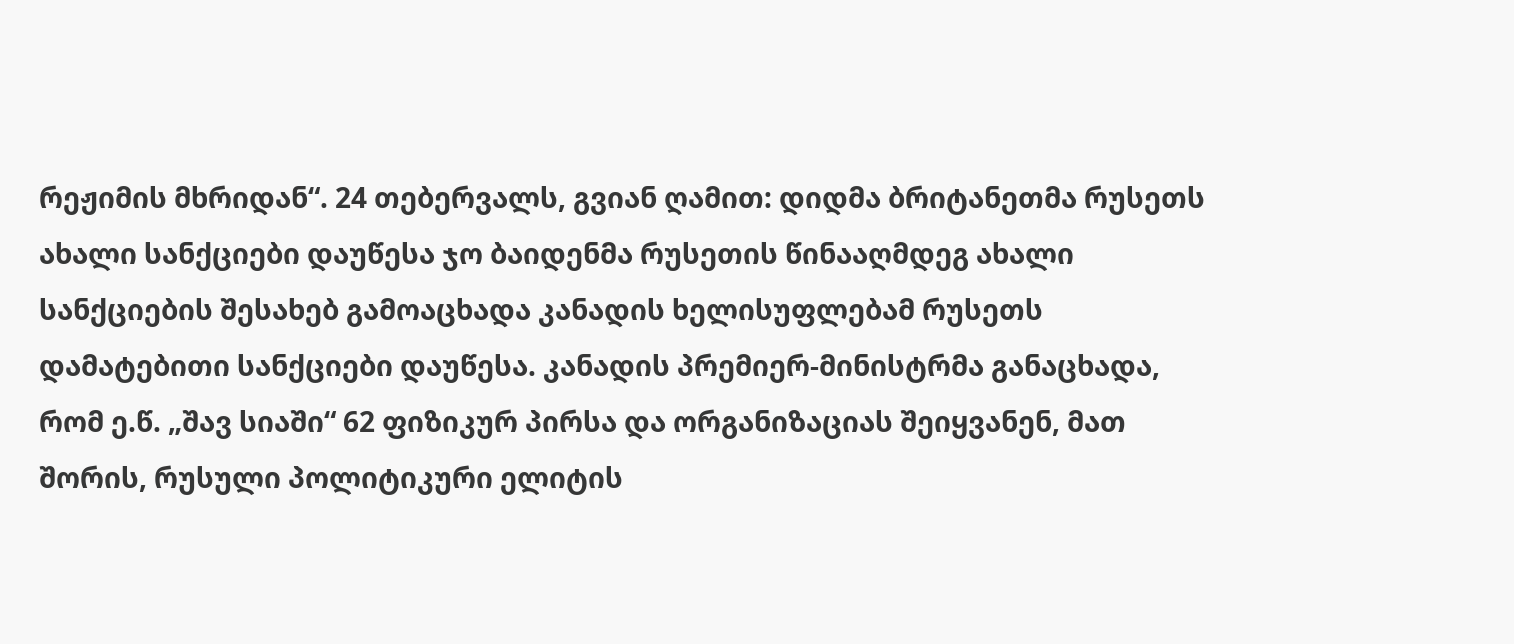რეჟიმის მხრიდან“. 24 თებერვალს, გვიან ღამით: დიდმა ბრიტანეთმა რუსეთს ახალი სანქციები დაუწესა ჯო ბაიდენმა რუსეთის წინააღმდეგ ახალი სანქციების შესახებ გამოაცხადა კანადის ხელისუფლებამ რუსეთს დამატებითი სანქციები დაუწესა. კანადის პრემიერ-მინისტრმა განაცხადა, რომ ე.წ. „შავ სიაში“ 62 ფიზიკურ პირსა და ორგანიზაციას შეიყვანენ, მათ შორის, რუსული პოლიტიკური ელიტის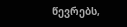წევრებს,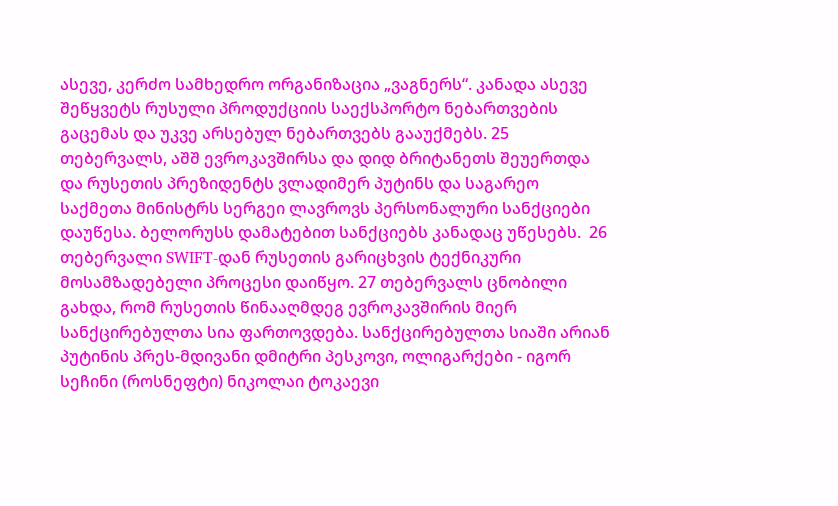ასევე, კერძო სამხედრო ორგანიზაცია „ვაგნერს“. კანადა ასევე შეწყვეტს რუსული პროდუქციის საექსპორტო ნებართვების გაცემას და უკვე არსებულ ნებართვებს გააუქმებს. 25 თებერვალს, აშშ ევროკავშირსა და დიდ ბრიტანეთს შეუერთდა და რუსეთის პრეზიდენტს ვლადიმერ პუტინს და საგარეო საქმეთა მინისტრს სერგეი ლავროვს პერსონალური სანქციები დაუწესა. ბელორუსს დამატებით სანქციებს კანადაც უწესებს.  26 თებერვალი SWIFT-დან რუსეთის გარიცხვის ტექნიკური მოსამზადებელი პროცესი დაიწყო. 27 თებერვალს ცნობილი გახდა, რომ რუსეთის წინააღმდეგ ევროკავშირის მიერ სანქცირებულთა სია ფართოვდება. სანქცირებულთა სიაში არიან პუტინის პრეს-მდივანი დმიტრი პესკოვი, ოლიგარქები - იგორ სეჩინი (როსნეფტი) ნიკოლაი ტოკაევი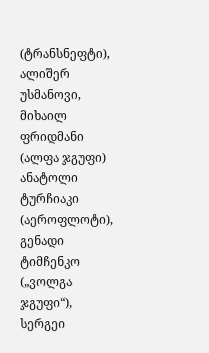(ტრანსნეფტი), ალიშერ უსმანოვი, მიხაილ ფრიდმანი (ალფა ჯგუფი) ანატოლი ტურჩიაკი (აეროფლოტი), გენადი ტიმჩენკო („ვოლგა ჯგუფი“), სერგეი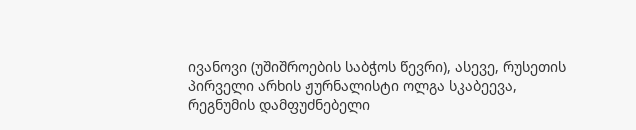ივანოვი (უშიშროების საბჭოს წევრი), ასევე, რუსეთის პირველი არხის ჟურნალისტი ოლგა სკაბეევა, რეგნუმის დამფუძნებელი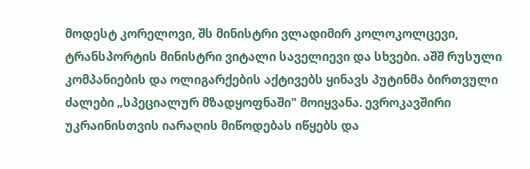მოდესტ კორელოვი, შს მინისტრი ვლადიმირ კოლოკოლცევი, ტრანსპორტის მინისტრი ვიტალი საველიევი და სხვები. აშშ რუსული კომპანიების და ოლიგარქების აქტივებს ყინავს პუტინმა ბირთვული ძალები „სპეციალურ მზადყოფნაში" მოიყვანა. ევროკავშირი უკრაინისთვის იარაღის მიწოდებას იწყებს და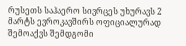რუსეთს საჰაერო სივრცეს უხურავს 2 მარტს ევროკავშირს ოფიციალურად შემოაქვს შემდგომი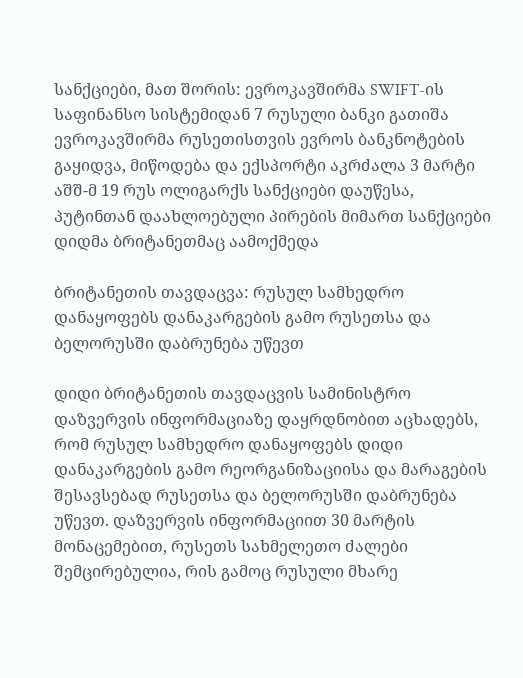სანქციები, მათ შორის: ევროკავშირმა SWIFT-ის საფინანსო სისტემიდან 7 რუსული ბანკი გათიშა ევროკავშირმა რუსეთისთვის ევროს ბანკნოტების გაყიდვა, მიწოდება და ექსპორტი აკრძალა 3 მარტი აშშ-მ 19 რუს ოლიგარქს სანქციები დაუწესა, პუტინთან დაახლოებული პირების მიმართ სანქციები დიდმა ბრიტანეთმაც აამოქმედა

ბრიტანეთის თავდაცვა: რუსულ სამხედრო დანაყოფებს დანაკარგების გამო რუსეთსა და ბელორუსში დაბრუნება უწევთ

დიდი ბრიტანეთის თავდაცვის სამინისტრო დაზვერვის ინფორმაციაზე დაყრდნობით აცხადებს, რომ რუსულ სამხედრო დანაყოფებს დიდი დანაკარგების გამო რეორგანიზაციისა და მარაგების შესავსებად რუსეთსა და ბელორუსში დაბრუნება უწევთ. დაზვერვის ინფორმაციით 30 მარტის მონაცემებით, რუსეთს სახმელეთო ძალები შემცირებულია, რის გამოც რუსული მხარე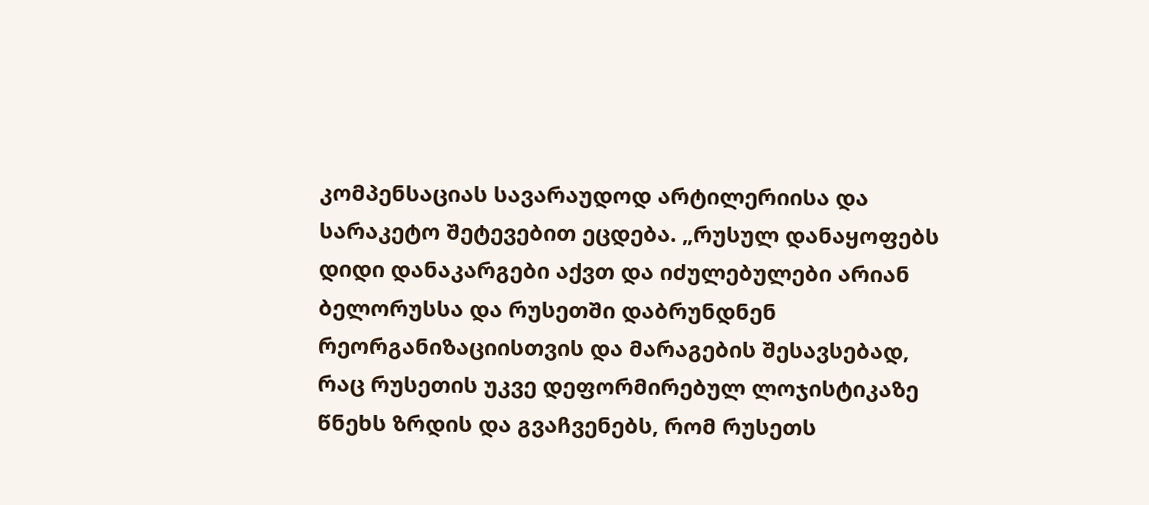კომპენსაციას სავარაუდოდ არტილერიისა და სარაკეტო შეტევებით ეცდება. „რუსულ დანაყოფებს დიდი დანაკარგები აქვთ და იძულებულები არიან ბელორუსსა და რუსეთში დაბრუნდნენ რეორგანიზაციისთვის და მარაგების შესავსებად, რაც რუსეთის უკვე დეფორმირებულ ლოჯისტიკაზე წნეხს ზრდის და გვაჩვენებს, რომ რუსეთს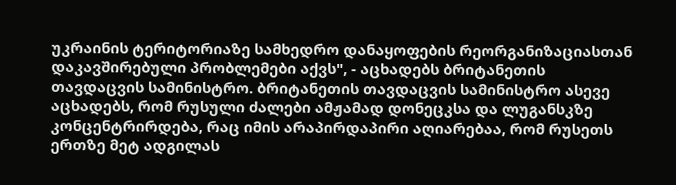უკრაინის ტერიტორიაზე სამხედრო დანაყოფების რეორგანიზაციასთან დაკავშირებული პრობლემები აქვს", - აცხადებს ბრიტანეთის თავდაცვის სამინისტრო. ბრიტანეთის თავდაცვის სამინისტრო ასევე აცხადებს, რომ რუსული ძალები ამჟამად დონეცკსა და ლუგანსკზე კონცენტრირდება, რაც იმის არაპირდაპირი აღიარებაა, რომ რუსეთს ერთზე მეტ ადგილას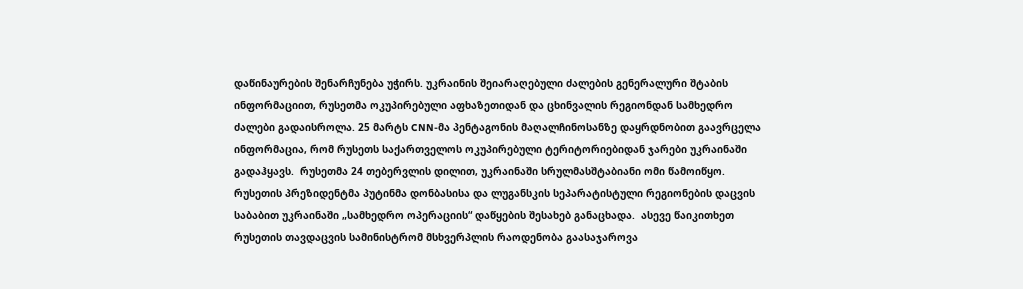დაწინაურების შენარჩუნება უჭირს. უკრაინის შეიარაღებული ძალების გენერალური შტაბის ინფორმაციით, რუსეთმა ოკუპირებული აფხაზეთიდან და ცხინვალის რეგიონდან სამხედრო ძალები გადაისროლა. 25 მარტს CNN-მა პენტაგონის მაღალჩინოსანზე დაყრდნობით გაავრცელა ინფორმაცია, რომ რუსეთს საქართველოს ოკუპირებული ტერიტორიებიდან ჯარები უკრაინაში გადაჰყავს.  რუსეთმა 24 თებერვლის დილით, უკრაინაში სრულმასშტაბიანი ომი წამოიწყო. რუსეთის პრეზიდენტმა პუტინმა დონბასისა და ლუგანსკის სეპარატისტული რეგიონების დაცვის საბაბით უკრაინაში „სამხედრო ოპერაციის“ დაწყების შესახებ განაცხადა.  ასევე წაიკითხეთ რუსეთის თავდაცვის სამინისტრომ მსხვერპლის რაოდენობა გაასაჯაროვა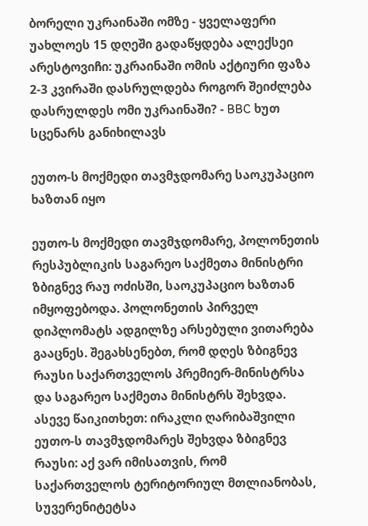ბორელი უკრაინაში ომზე - ყველაფერი უახლოეს 15 დღეში გადაწყდება ალექსეი არესტოვიჩი: უკრაინაში ომის აქტიური ფაზა 2-3 კვირაში დასრულდება როგორ შეიძლება დასრულდეს ომი უკრაინაში? - BBC ხუთ სცენარს განიხილავს

ეუთო-ს მოქმედი თავმჯდომარე საოკუპაციო ხაზთან იყო

ეუთო-ს მოქმედი თავმჯდომარე, პოლონეთის რესპუბლიკის საგარეო საქმეთა მინისტრი ზბიგნევ რაუ ოძისში, საოკუპაციო ხაზთან იმყოფებოდა. პოლონეთის პირველ დიპლომატს ადგილზე არსებული ვითარება გააცნეს. შეგახსენებთ, რომ დღეს ზბიგნევ რაუსი საქართველოს პრემიერ-მინისტრსა და საგარეო საქმეთა მინისტრს შეხვდა. ასევე წაიკითხეთ: ირაკლი ღარიბაშვილი ეუთო-ს თავმჯდომარეს შეხვდა ზბიგნევ რაუსი: აქ ვარ იმისათვის, რომ საქართველოს ტერიტორიულ მთლიანობას, სუვერენიტეტსა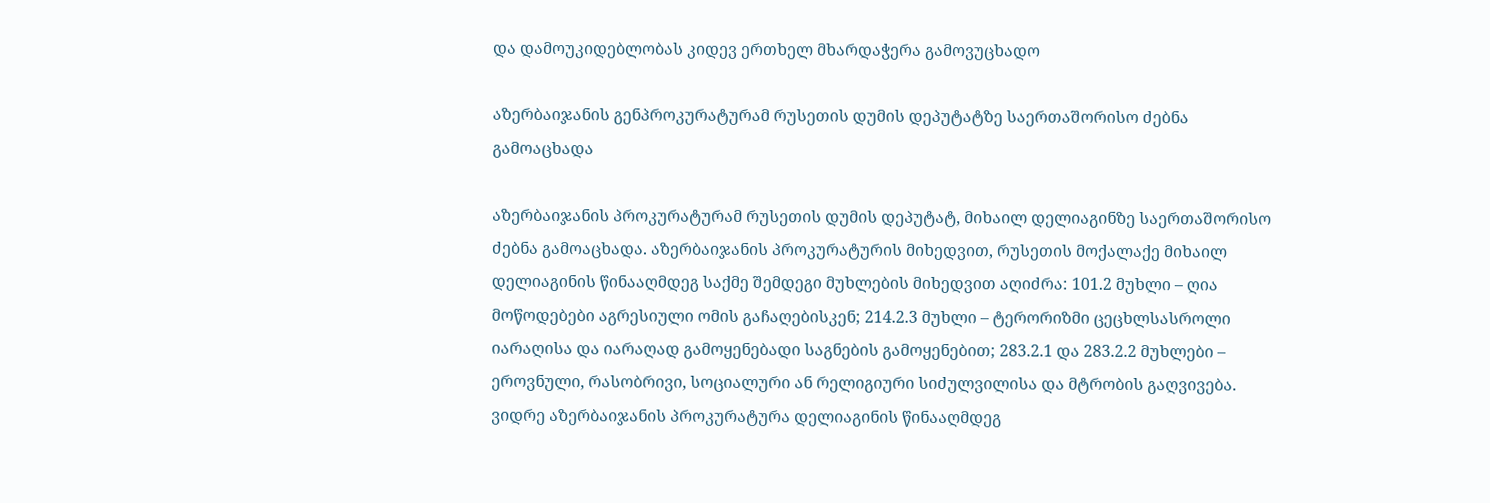და დამოუკიდებლობას კიდევ ერთხელ მხარდაჭერა გამოვუცხადო

აზერბაიჯანის გენპროკურატურამ რუსეთის დუმის დეპუტატზე საერთაშორისო ძებნა გამოაცხადა

აზერბაიჯანის პროკურატურამ რუსეთის დუმის დეპუტატ, მიხაილ დელიაგინზე საერთაშორისო ძებნა გამოაცხადა. აზერბაიჯანის პროკურატურის მიხედვით, რუსეთის მოქალაქე მიხაილ დელიაგინის წინააღმდეგ საქმე შემდეგი მუხლების მიხედვით აღიძრა: 101.2 მუხლი – ღია მოწოდებები აგრესიული ომის გაჩაღებისკენ; 214.2.3 მუხლი – ტერორიზმი ცეცხლსასროლი იარაღისა და იარაღად გამოყენებადი საგნების გამოყენებით; 283.2.1 და 283.2.2 მუხლები – ეროვნული, რასობრივი, სოციალური ან რელიგიური სიძულვილისა და მტრობის გაღვივება.  ვიდრე აზერბაიჯანის პროკურატურა დელიაგინის წინააღმდეგ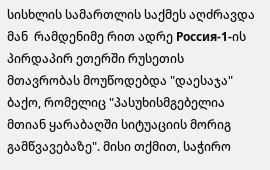სისხლის სამართლის საქმეს აღძრავდა მან  რამდენიმე რით ადრე Россия-1-ის პირდაპირ ეთერში რუსეთის მთავრობას მოუწოდებდა "დაესაჯა" ბაქო, რომელიც "პასუხისმგებელია მთიან ყარაბაღში სიტუაციის მორიგ გამწვავებაზე". მისი თქმით, საჭირო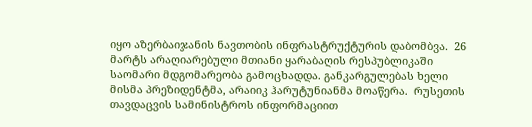იყო აზერბაიჯანის ნავთობის ინფრასტრუქტურის დაბომბვა.  26 მარტს არაღიარებული მთიანი ყარაბაღის რესპუბლიკაში საომარი მდგომარეობა გამოცხადდა. განკარგულებას ხელი მისმა პრეზიდენტმა, არაიიკ ჰარუტუნიანმა მოაწერა.  რუსეთის თავდაცვის სამინისტროს ინფორმაციით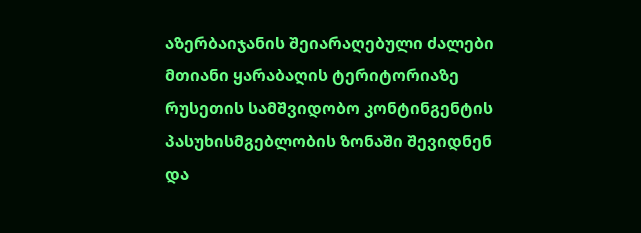აზერბაიჯანის შეიარაღებული ძალები მთიანი ყარაბაღის ტერიტორიაზე რუსეთის სამშვიდობო კონტინგენტის პასუხისმგებლობის ზონაში შევიდნენ და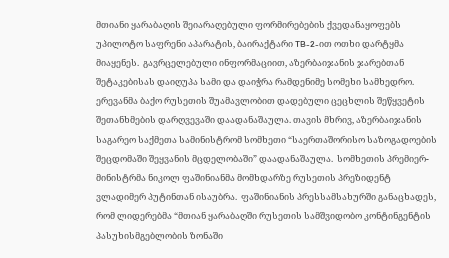მთიანი ყარაბაღის შეიარაღებული ფორმირებების ქვედანაყოფებს უპილოტო საფრენი აპარატის, ბაირაქტარი TB-2-ით ოთხი დარტყმა მიაყენეს.  გავრცელებული ინფორმაციით, აზერბაიჯანის ჯარებთან შეტაკებისას დაიღუპა სამი და დაიჭრა რამდენიმე სომეხი სამხედრო. ერევანმა ბაქო რუსეთის შუამავლობით დადებული ცეცხლის შეწყვეტის შეთანხმების დარღვევაში დაადანაშაულა. თავის მხრივ, აზერბაიჯანის საგარეო საქმეთა სამინისტრომ სომხეთი “საერთაშორისო საზოგადოების შეცდომაში შეყვანის მცდელობაში” დაადანაშაულა.  სომხეთის პრემიერ-მინისტრმა ნიკოლ ფაშინიანმა მომხდარზე რუსეთის პრეზიდენტ ვლადიმერ პუტინთან ისაუბრა.  ფაშინიანის პრესსამსახურში განაცხადეს, რომ ლიდერებმა “მთიან ყარაბაღში რუსეთის სამშვიდობო კონტინგენტის პასუხისმგებლობის ზონაში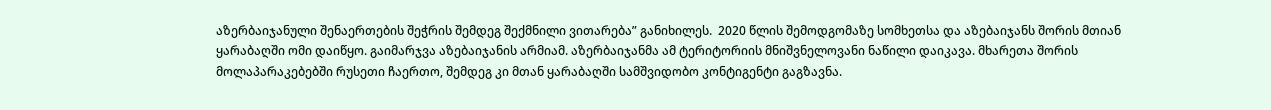აზერბაიჯანული შენაერთების შეჭრის შემდეგ შექმნილი ვითარება” განიხილეს.  2020 წლის შემოდგომაზე სომხეთსა და აზებაიჯანს შორის მთიან ყარაბაღში ომი დაიწყო. გაიმარჯვა აზებაიჯანის არმიამ. აზერბაიჯანმა ამ ტერიტორიის მნიშვნელოვანი ნაწილი დაიკავა. მხარეთა შორის მოლაპარაკებებში რუსეთი ჩაერთო, შემდეგ კი მთან ყარაბაღში სამშვიდობო კონტიგენტი გაგზავნა.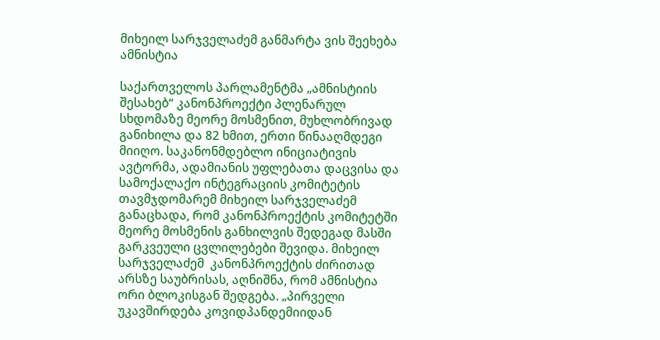მიხეილ სარჯველაძემ განმარტა ვის შეეხება ამნისტია

საქართველოს პარლამენტმა „ამნისტიის შესახებ“ კანონპროექტი პლენარულ სხდომაზე მეორე მოსმენით, მუხლობრივად განიხილა და 82 ხმით, ერთი წინააღმდეგი მიიღო. საკანონმდებლო ინიციატივის ავტორმა, ადამიანის უფლებათა დაცვისა და სამოქალაქო ინტეგრაციის კომიტეტის თავმჯდომარემ მიხეილ სარჯველაძემ განაცხადა, რომ კანონპროექტის კომიტეტში მეორე მოსმენის განხილვის შედეგად მასში გარკვეული ცვლილებები შევიდა. მიხეილ სარჯველაძემ  კანონპროექტის ძირითად არსზე საუბრისას, აღნიშნა, რომ ამნისტია ორი ბლოკისგან შედგება. „პირველი უკავშირდება კოვიდპანდემიიდან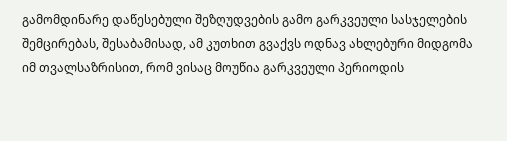გამომდინარე დაწესებული შეზღუდვების გამო გარკვეული სასჯელების შემცირებას, შესაბამისად, ამ კუთხით გვაქვს ოდნავ ახლებური მიდგომა იმ თვალსაზრისით, რომ ვისაც მოუწია გარკვეული პერიოდის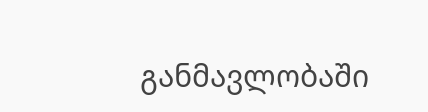განმავლობაში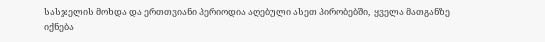სასჯელის მოხდა და ერთთვიანი პერიოდია აღებული ასეთ პირობებში,  ყველა მათგანზე იქნება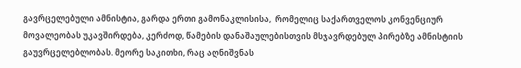გავრცელებული ამნისტია, გარდა ერთი გამონაკლისისა,  რომელიც საქართველოს კონვენციურ მოვალეობას უკავშირდება, კერძოდ, წამების დანაშაულებისთვის მსჯავრდებულ პირებზე ამნისტიის გაუვრცელებლობას. მეორე საკითხი, რაც აღნიშვნას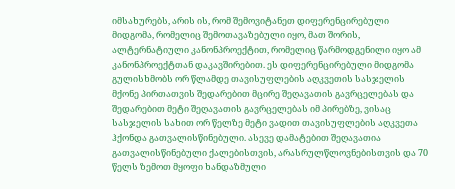იმსახურებს, არის ის, რომ შემოვიტანეთ დიფერენცირებული მიდგომა, რომელიც შემოთავაზებული იყო, მათ შორის, ალტერნატიული კანონპროექტით, რომელიც წარმოდგენილი იყო ამ კანონპროექტთან დაკავშირებით. ეს დიფერენცირებული მიდგომა გულისხმობს ორ წლამდე თავისუფლების აღკვეთის სასჯელის მქონე პირთათვის შედარებით მცირე შეღავათის გავრცელებას და შედარებით მეტი შეღავათის გავრცელებას იმ პირებზე, ვისაც სასჯელის სახით ორ წელზე მეტი ვადით თავისუფლების აღკვეთა ჰქონდა გათვალისწინებული. ასევე დამატებით შეღავათია გათვალისწინებული ქალებისთვის, არასრულწლოვნებისთვის და 70 წელს ზემოთ მყოფი ხანდაზმული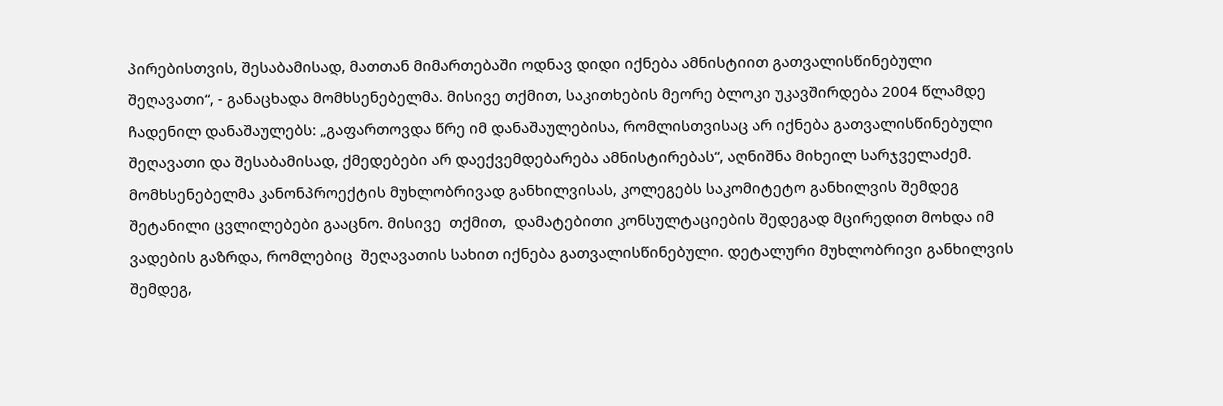პირებისთვის, შესაბამისად, მათთან მიმართებაში ოდნავ დიდი იქნება ამნისტიით გათვალისწინებული შეღავათი“, - განაცხადა მომხსენებელმა. მისივე თქმით, საკითხების მეორე ბლოკი უკავშირდება 2004 წლამდე ჩადენილ დანაშაულებს: „გაფართოვდა წრე იმ დანაშაულებისა, რომლისთვისაც არ იქნება გათვალისწინებული შეღავათი და შესაბამისად, ქმედებები არ დაექვემდებარება ამნისტირებას“, აღნიშნა მიხეილ სარჯველაძემ. მომხსენებელმა კანონპროექტის მუხლობრივად განხილვისას, კოლეგებს საკომიტეტო განხილვის შემდეგ შეტანილი ცვლილებები გააცნო. მისივე  თქმით,  დამატებითი კონსულტაციების შედეგად მცირედით მოხდა იმ ვადების გაზრდა, რომლებიც  შეღავათის სახით იქნება გათვალისწინებული. დეტალური მუხლობრივი განხილვის შემდეგ,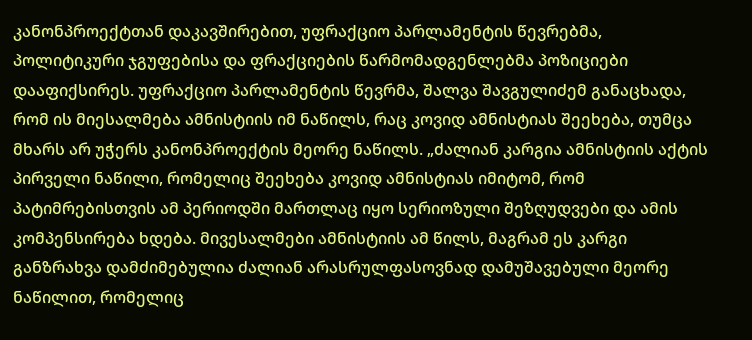კანონპროექტთან დაკავშირებით, უფრაქციო პარლამენტის წევრებმა, პოლიტიკური ჯგუფებისა და ფრაქციების წარმომადგენლებმა პოზიციები დააფიქსირეს. უფრაქციო პარლამენტის წევრმა, შალვა შავგულიძემ განაცხადა, რომ ის მიესალმება ამნისტიის იმ ნაწილს, რაც კოვიდ ამნისტიას შეეხება, თუმცა მხარს არ უჭერს კანონპროექტის მეორე ნაწილს. „ძალიან კარგია ამნისტიის აქტის პირველი ნაწილი, რომელიც შეეხება კოვიდ ამნისტიას იმიტომ, რომ პატიმრებისთვის ამ პერიოდში მართლაც იყო სერიოზული შეზღუდვები და ამის კომპენსირება ხდება. მივესალმები ამნისტიის ამ წილს, მაგრამ ეს კარგი განზრახვა დამძიმებულია ძალიან არასრულფასოვნად დამუშავებული მეორე ნაწილით, რომელიც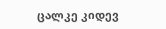ცალკე კიდევ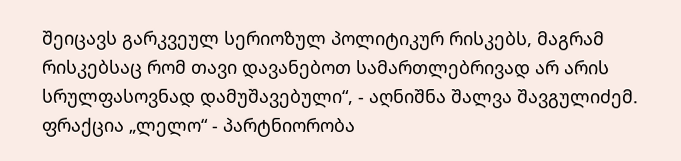შეიცავს გარკვეულ სერიოზულ პოლიტიკურ რისკებს, მაგრამ რისკებსაც რომ თავი დავანებოთ სამართლებრივად არ არის სრულფასოვნად დამუშავებული“, - აღნიშნა შალვა შავგულიძემ. ფრაქცია „ლელო“ - პარტნიორობა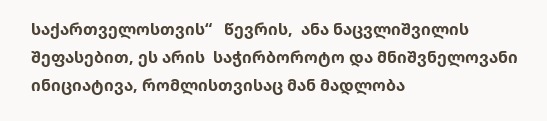საქართველოსთვის“   წევრის,  ანა ნაცვლიშვილის   შეფასებით, ეს არის  საჭირბოროტო და მნიშვნელოვანი ინიციატივა, რომლისთვისაც მან მადლობა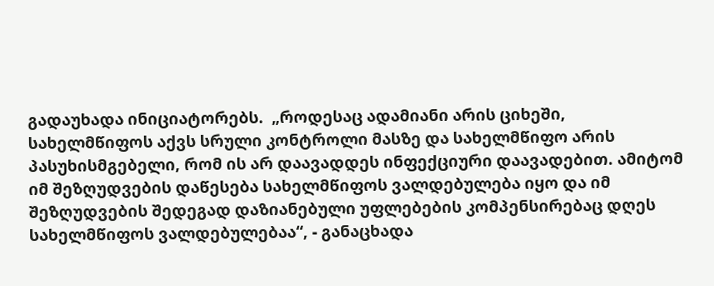გადაუხადა ინიციატორებს.  „როდესაც ადამიანი არის ციხეში, სახელმწიფოს აქვს სრული კონტროლი მასზე და სახელმწიფო არის პასუხისმგებელი, რომ ის არ დაავადდეს ინფექციური დაავადებით. ამიტომ იმ შეზღუდვების დაწესება სახელმწიფოს ვალდებულება იყო და იმ შეზღუდვების შედეგად დაზიანებული უფლებების კომპენსირებაც დღეს სახელმწიფოს ვალდებულებაა“, - განაცხადა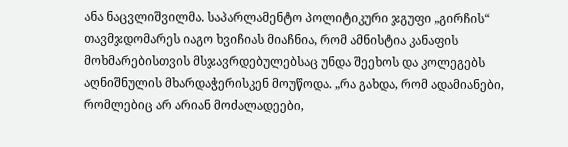ანა ნაცვლიშვილმა. საპარლამენტო პოლიტიკური ჯგუფი „გირჩის“ თავმჯდომარეს იაგო ხვიჩიას მიაჩნია, რომ ამნისტია კანაფის მოხმარებისთვის მსჯავრდებულებსაც უნდა შეეხოს და კოლეგებს აღნიშნულის მხარდაჭერისკენ მოუწოდა. „რა გახდა, რომ ადამიანები, რომლებიც არ არიან მოძალადეები,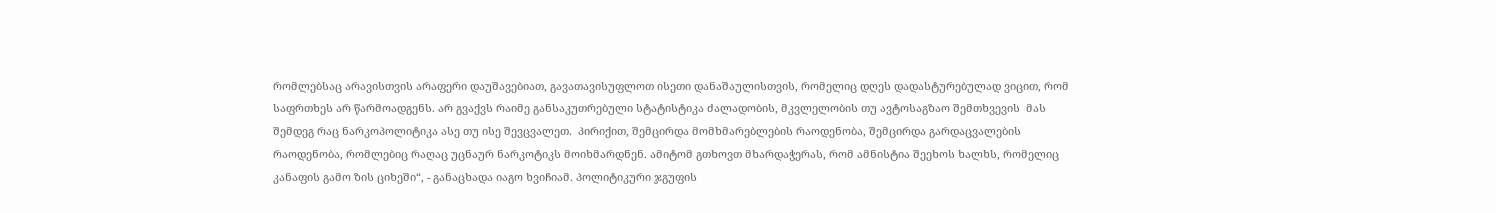რომლებსაც არავისთვის არაფერი დაუშავებიათ, გავათავისუფლოთ ისეთი დანაშაულისთვის, რომელიც დღეს დადასტურებულად ვიცით, რომ საფრთხეს არ წარმოადგენს. არ გვაქვს რაიმე განსაკუთრებული სტატისტიკა ძალადობის, მკვლელობის თუ ავტოსაგზაო შემთხვევის  მას შემდეგ რაც ნარკოპოლიტიკა ასე თუ ისე შევცვალეთ.  პირიქით, შემცირდა მომხმარებლების რაოდენობა, შემცირდა გარდაცვალების რაოდენობა, რომლებიც რაღაც უცნაურ ნარკოტიკს მოიხმარდნენ. ამიტომ გთხოვთ მხარდაჭერას, რომ ამნისტია შეეხოს ხალხს, რომელიც კანაფის გამო ზის ციხეში“, - განაცხადა იაგო ხვიჩიამ. პოლიტიკური ჯგუფის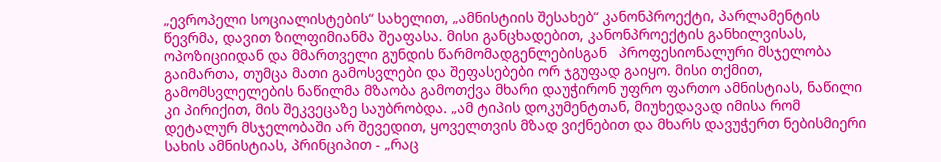„ევროპელი სოციალისტების“ სახელით, „ამნისტიის შესახებ“ კანონპროექტი, პარლამენტის წევრმა, დავით ზილფიმიანმა შეაფასა. მისი განცხადებით, კანონპროექტის განხილვისას, ოპოზიციიდან და მმართველი გუნდის წარმომადგენლებისგან   პროფესიონალური მსჯელობა გაიმართა, თუმცა მათი გამოსვლები და შეფასებები ორ ჯგუფად გაიყო. მისი თქმით, გამომსვლელების ნაწილმა მზაობა გამოთქვა მხარი დაუჭირონ უფრო ფართო ამნისტიას, ნაწილი კი პირიქით, მის შეკვეცაზე საუბრობდა. „ამ ტიპის დოკუმენტთან, მიუხედავად იმისა რომ დეტალურ მსჯელობაში არ შევედით, ყოველთვის მზად ვიქნებით და მხარს დავუჭერთ ნებისმიერი სახის ამნისტიას, პრინციპით - „რაც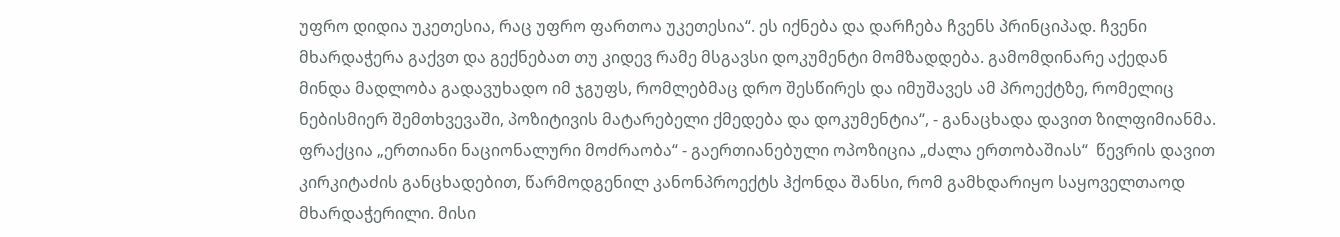უფრო დიდია უკეთესია, რაც უფრო ფართოა უკეთესია“. ეს იქნება და დარჩება ჩვენს პრინციპად. ჩვენი მხარდაჭერა გაქვთ და გექნებათ თუ კიდევ რამე მსგავსი დოკუმენტი მომზადდება. გამომდინარე აქედან მინდა მადლობა გადავუხადო იმ ჯგუფს, რომლებმაც დრო შესწირეს და იმუშავეს ამ პროექტზე, რომელიც  ნებისმიერ შემთხვევაში, პოზიტივის მატარებელი ქმედება და დოკუმენტია“, - განაცხადა დავით ზილფიმიანმა. ფრაქცია „ერთიანი ნაციონალური მოძრაობა“ - გაერთიანებული ოპოზიცია „ძალა ერთობაშიას“  წევრის დავით კირკიტაძის განცხადებით, წარმოდგენილ კანონპროექტს ჰქონდა შანსი, რომ გამხდარიყო საყოველთაოდ მხარდაჭერილი. მისი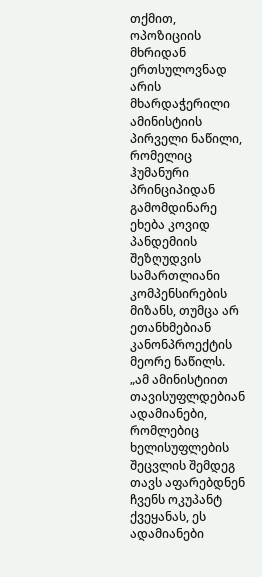თქმით, ოპოზიციის მხრიდან ერთსულოვნად არის მხარდაჭერილი  ამინისტიის პირველი ნაწილი, რომელიც ჰუმანური პრინციპიდან გამომდინარე ეხება კოვიდ პანდემიის  შეზღუდვის სამართლიანი კომპენსირების მიზანს, თუმცა არ ეთანხმებიან კანონპროექტის მეორე ნაწილს. „ამ ამინისტიით თავისუფლდებიან ადამიანები, რომლებიც ხელისუფლების შეცვლის შემდეგ თავს აფარებდნენ ჩვენს ოკუპანტ ქვეყანას, ეს ადამიანები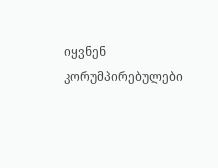იყვნენ კორუმპირებულები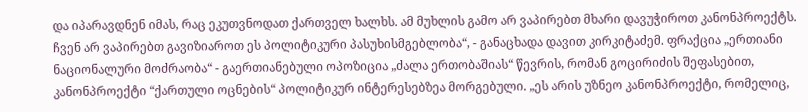და იპარავდნენ იმას, რაც ეკუთვნოდათ ქართველ ხალხს. ამ მუხლის გამო არ ვაპირებთ მხარი დავუჭიროთ კანონპროექტს. ჩვენ არ ვაპირებთ გავიზიაროთ ეს პოლიტიკური პასუხისმგებლობა“, - განაცხადა დავით კირკიტაძემ. ფრაქცია „ერთიანი ნაციონალური მოძრაობა“ - გაერთიანებული ოპოზიცია „ძალა ერთობაშიას“ წევრის, რომან გოცირიძის შეფასებით, კანონპროექტი “ქართული ოცნების“ პოლიტიკურ ინტერესებზეა მორგებული. „ეს არის უზნეო კანონპროექტი, რომელიც,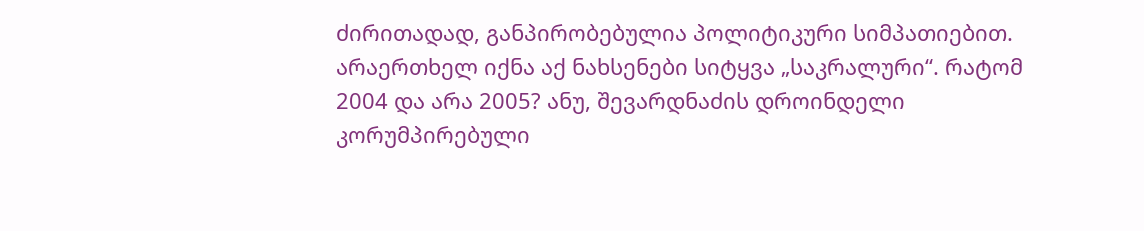ძირითადად, განპირობებულია პოლიტიკური სიმპათიებით. არაერთხელ იქნა აქ ნახსენები სიტყვა „საკრალური“. რატომ 2004 და არა 2005? ანუ, შევარდნაძის დროინდელი კორუმპირებული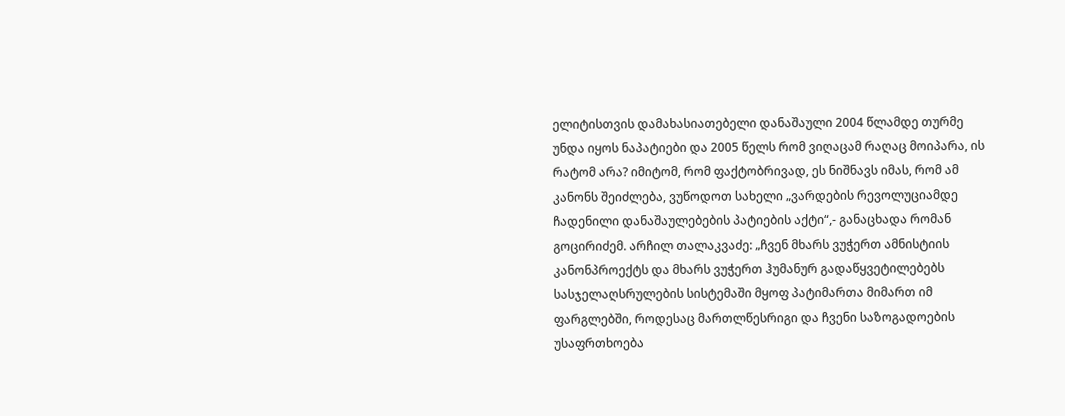ელიტისთვის დამახასიათებელი დანაშაული 2004 წლამდე თურმე უნდა იყოს ნაპატიები და 2005 წელს რომ ვიღაცამ რაღაც მოიპარა, ის რატომ არა? იმიტომ, რომ ფაქტობრივად, ეს ნიშნავს იმას, რომ ამ კანონს შეიძლება, ვუწოდოთ სახელი „ვარდების რევოლუციამდე ჩადენილი დანაშაულებების პატიების აქტი“,- განაცხადა რომან გოცირიძემ. არჩილ თალაკვაძე: „ჩვენ მხარს ვუჭერთ ამნისტიის კანონპროექტს და მხარს ვუჭერთ ჰუმანურ გადაწყვეტილებებს სასჯელაღსრულების სისტემაში მყოფ პატიმართა მიმართ იმ ფარგლებში, როდესაც მართლწესრიგი და ჩვენი საზოგადოების უსაფრთხოება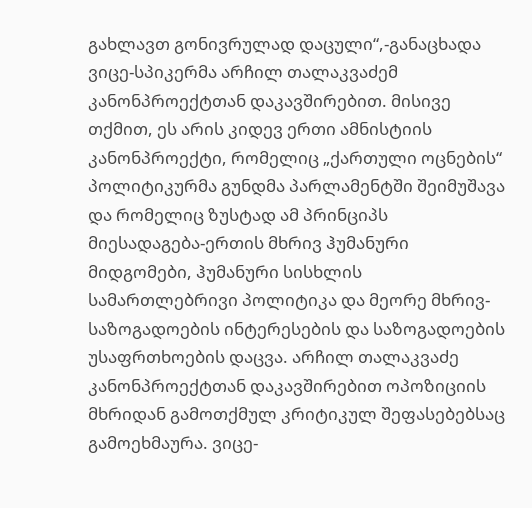გახლავთ გონივრულად დაცული“,-განაცხადა ვიცე-სპიკერმა არჩილ თალაკვაძემ კანონპროექტთან დაკავშირებით. მისივე თქმით, ეს არის კიდევ ერთი ამნისტიის კანონპროექტი, რომელიც „ქართული ოცნების“ პოლიტიკურმა გუნდმა პარლამენტში შეიმუშავა და რომელიც ზუსტად ამ პრინციპს მიესადაგება-ერთის მხრივ ჰუმანური მიდგომები, ჰუმანური სისხლის სამართლებრივი პოლიტიკა და მეორე მხრივ- საზოგადოების ინტერესების და საზოგადოების უსაფრთხოების დაცვა. არჩილ თალაკვაძე კანონპროექტთან დაკავშირებით ოპოზიციის მხრიდან გამოთქმულ კრიტიკულ შეფასებებსაც გამოეხმაურა. ვიცე-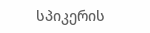სპიკერის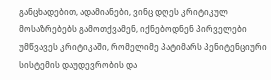განცხადებით, ადამიანები, ვინც დღეს კრიტიკულ მოსაზრებებს გამოთქვამენ, იქნებოდნენ პირველები უმწვავეს კრიტიკაში, რომელიმე პატიმარს პენიტენციური სისტემის დაუდევრობის და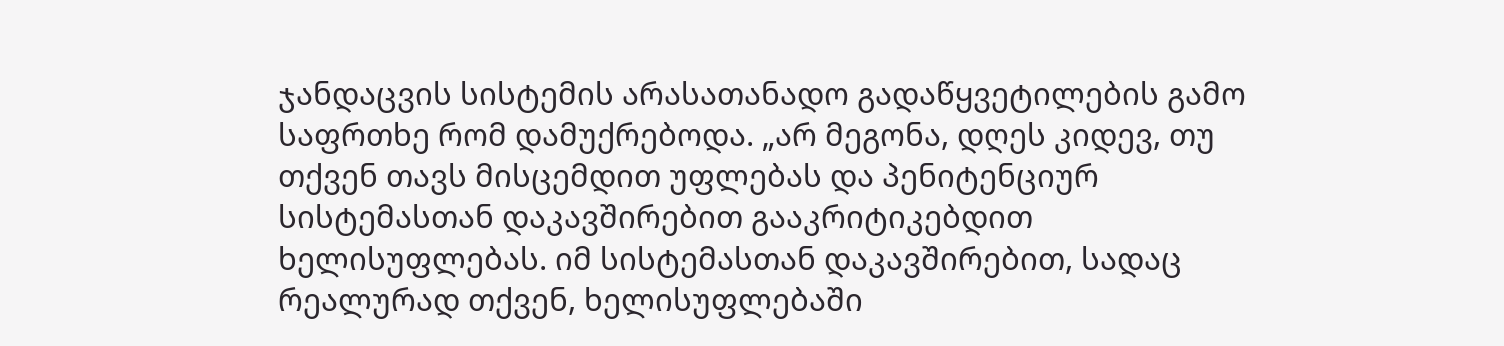ჯანდაცვის სისტემის არასათანადო გადაწყვეტილების გამო საფრთხე რომ დამუქრებოდა. „არ მეგონა, დღეს კიდევ, თუ თქვენ თავს მისცემდით უფლებას და პენიტენციურ სისტემასთან დაკავშირებით გააკრიტიკებდით ხელისუფლებას. იმ სისტემასთან დაკავშირებით, სადაც რეალურად თქვენ, ხელისუფლებაში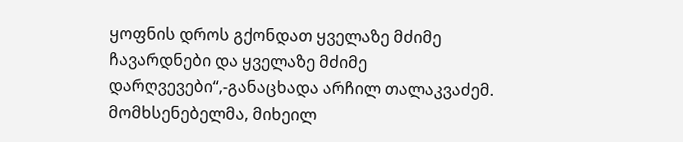ყოფნის დროს გქონდათ ყველაზე მძიმე ჩავარდნები და ყველაზე მძიმე დარღვევები“,-განაცხადა არჩილ თალაკვაძემ. მომხსენებელმა, მიხეილ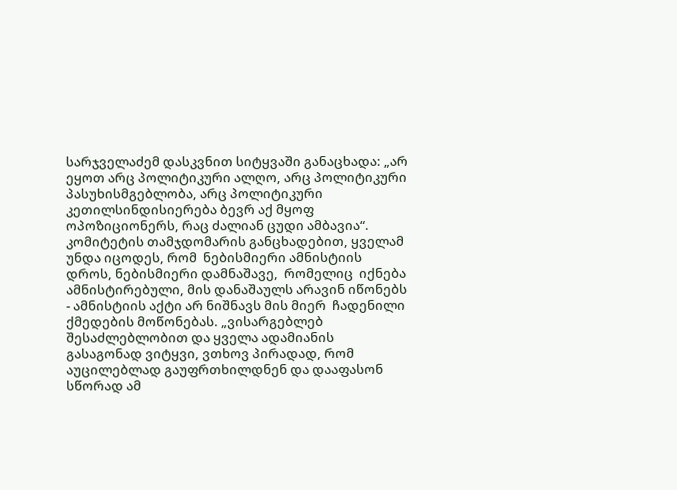სარჯველაძემ დასკვნით სიტყვაში განაცხადა: „არ ეყოთ არც პოლიტიკური ალღო, არც პოლიტიკური პასუხისმგებლობა, არც პოლიტიკური კეთილსინდისიერება ბევრ აქ მყოფ ოპოზიციონერს, რაც ძალიან ცუდი ამბავია“. კომიტეტის თამჯდომარის განცხადებით, ყველამ უნდა იცოდეს, რომ  ნებისმიერი ამნისტიის დროს, ნებისმიერი დამნაშავე,  რომელიც  იქნება ამნისტირებული, მის დანაშაულს არავინ იწონებს - ამნისტიის აქტი არ ნიშნავს მის მიერ  ჩადენილი ქმედების მოწონებას. „ვისარგებლებ შესაძლებლობით და ყველა ადამიანის გასაგონად ვიტყვი, ვთხოვ პირადად, რომ აუცილებლად გაუფრთხილდნენ და დააფასონ სწორად ამ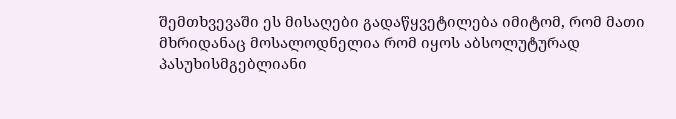შემთხვევაში ეს მისაღები გადაწყვეტილება იმიტომ, რომ მათი მხრიდანაც მოსალოდნელია რომ იყოს აბსოლუტურად პასუხისმგებლიანი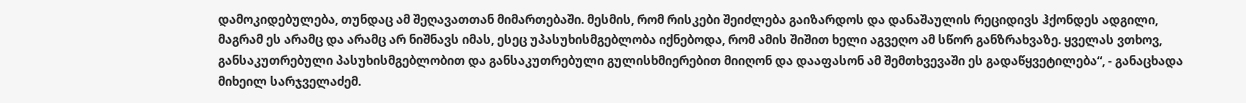დამოკიდებულება, თუნდაც ამ შეღავათთან მიმართებაში. მესმის, რომ რისკები შეიძლება გაიზარდოს და დანაშაულის რეციდივს ჰქონდეს ადგილი, მაგრამ ეს არამც და არამც არ ნიშნავს იმას, ესეც უპასუხისმგებლობა იქნებოდა, რომ ამის შიშით ხელი აგვეღო ამ სწორ განზრახვაზე. ყველას ვთხოვ, განსაკუთრებული პასუხისმგებლობით და განსაკუთრებული გულისხმიერებით მიიღონ და დააფასონ ამ შემთხვევაში ეს გადაწყვეტილება“, - განაცხადა მიხეილ სარჯველაძემ.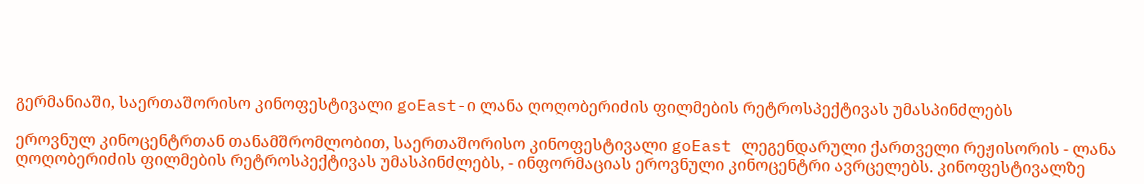გერმანიაში, საერთაშორისო კინოფესტივალი goEast-ი ლანა ღოღობერიძის ფილმების რეტროსპექტივას უმასპინძლებს

ეროვნულ კინოცენტრთან თანამშრომლობით, საერთაშორისო კინოფესტივალი goEast ლეგენდარული ქართველი რეჟისორის - ლანა ღოღობერიძის ფილმების რეტროსპექტივას უმასპინძლებს, - ინფორმაციას ეროვნული კინოცენტრი ავრცელებს. კინოფესტივალზე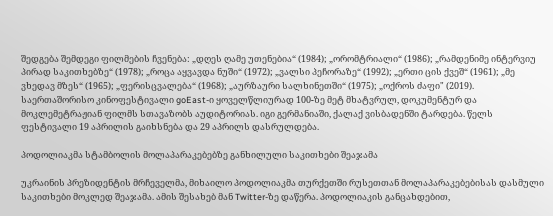შედგება შემდეგი ფილმების ჩვენება: „დღეს ღამე უთენებია“ (1984); „ორომტრიალი“ (1986); „რამდენიმე ინტერვიუ პირად საკითხებზე“ (1978); „როცა აყვავდა ნუში“ (1972); „ვალსი პეჩორაზე“ (1992); „ერთი ცის ქვეშ“ (1961); „მე ვხედავ მზეს“ (1965); „ფერისცვალება“ (1968); „აურზაური სალხინეთში“ (1975); „ოქროს ძაფი" (2019). საერთაშორისო კინოფესტივალი goEast-ი ყოველწლიურად 100-ზე მეტ მხატვრულ, დოკუმენტურ და მოკლემეტრაჟიან ფილმს სთავაზობს აუდიტორიას. იგი გერმანიაში, ქალაქ ვისბადენში ტარდება. წელს ფესტივალი 19 აპრილის გაიხსნება და 29 აპრილს დასრულდება.

პოდოლიაკმა სტამბოლის მოლაპარაკებებზე განხილული საკითხები შეაჯამა

უკრაინის პრეზიდენტის მრჩეველმა, მიხაილო პოდოლიაკმა თურქეთში რუსეთთან მოლაპარაკებებისას დასმული საკითხები მოკლედ შეაჯამა. ამის შესახებ მან Twitter-ზე დაწერა. პოდოლიაკის განცახდებით,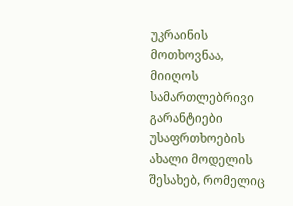უკრაინის მოთხოვნაა, მიიღოს სამართლებრივი გარანტიები უსაფრთხოების ახალი მოდელის შესახებ, რომელიც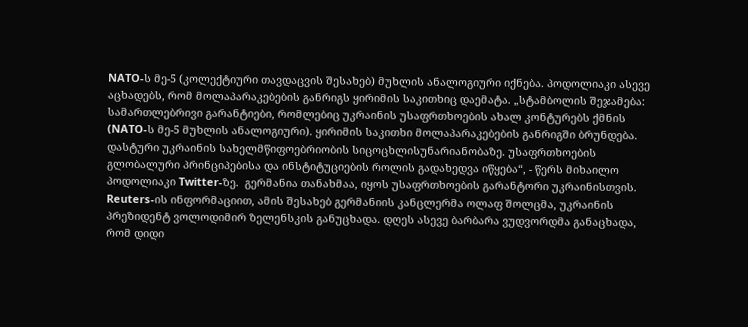NATO-ს მე-5 (კოლექტიური თავდაცვის შესახებ) მუხლის ანალოგიური იქნება. პოდოლიაკი ასევე აცხადებს, რომ მოლაპარაკებების განრიგს ყირიმის საკითხიც დაემატა. „სტამბოლის შეჯამება: სამართლებრივი გარანტიები, რომლებიც უკრაინის უსაფრთხოების ახალ კონტურებს ქმნის (NATO-ს მე-5 მუხლის ანალოგიური). ყირიმის საკითხი მოლაპარაკებების განრიგში ბრუნდება. დასტური უკრაინის სახელმწიფოებრიობის სიცოცხლისუნარიანობაზე. უსაფრთხოების გლობალური პრინციპებისა და ინსტიტუციების როლის გადახედვა იწყება“, - წერს მიხაილო პოდოლიაკი Twitter-ზე.  გერმანია თანახმაა, იყოს უსაფრთხოების გარანტორი უკრაინისთვის. Reuters-ის ინფორმაციით, ამის შესახებ გერმანიის კანცლერმა ოლაფ შოლცმა, უკრაინის პრეზიდენტ ვოლოდიმირ ზელენსკის განუცხადა. დღეს ასევე ბარბარა ვუდვორდმა განაცხადა, რომ დიდი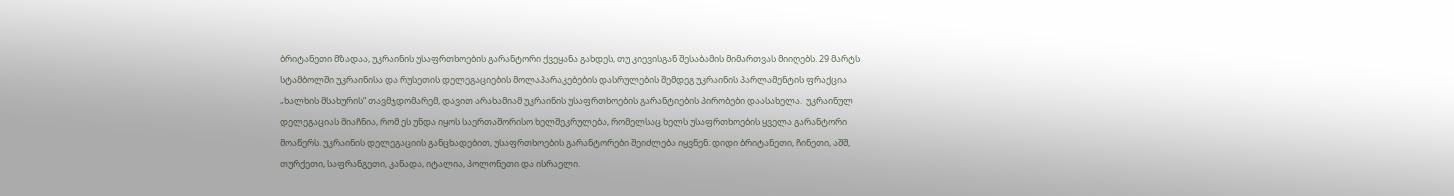ბრიტანეთი მზადაა, უკრაინის უსაფრთხოების გარანტორი ქვეყანა გახდეს, თუ კიევისგან შესაბამის მიმართვას მიიღებს. 29 მარტს სტამბოლში უკრაინისა და რუსეთის დელეგაციების მოლაპარაკებების დასრულების შემდეგ უკრაინის პარლამენტის ფრაქცია „ხალხის მსახურის“ თავმჯდომარემ, დავით არახამიამ უკრაინის უსაფრთხოების გარანტიების პირობები დაასახელა.  უკრაინულ დელეგაციას მიაჩნია, რომ ეს უნდა იყოს საერთაშორისო ხელშეკრულება, რომელსაც ხელს უსაფრთხოების ყველა გარანტორი მოაწერს. უკრაინის დელეგაციის განცხადებით, უსაფრთხოების გარანტორები შეიძლება იყვნენ: დიდი ბრიტანეთი, ჩინეთი, აშშ, თურქეთი, საფრანგეთი, კანადა, იტალია, პოლონეთი და ისრაელი.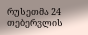რუსეთმა 24 თებერვლის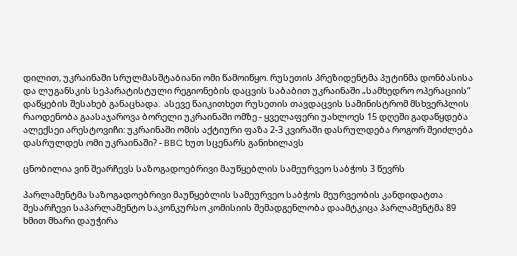დილით, უკრაინაში სრულმასშტაბიანი ომი წამოიწყო. რუსეთის პრეზიდენტმა პუტინმა დონბასისა და ლუგანსკის სეპარატისტული რეგიონების დაცვის საბაბით უკრაინაში „სამხედრო ოპერაციის“ დაწყების შესახებ განაცხადა.  ასევე წაიკითხეთ რუსეთის თავდაცვის სამინისტრომ მსხვერპლის რაოდენობა გაასაჯაროვა ბორელი უკრაინაში ომზე - ყველაფერი უახლოეს 15 დღეში გადაწყდება ალექსეი არესტოვიჩი: უკრაინაში ომის აქტიური ფაზა 2-3 კვირაში დასრულდება როგორ შეიძლება დასრულდეს ომი უკრაინაში? - BBC ხუთ სცენარს განიხილავს

ცნობილია ვინ შეარჩევს საზოგადოებრივი მაუწყებლის სამეურვეო საბჭოს 3 წევრს

პარლამენტმა საზოგადოებრივი მაუწყებლის სამეურვეო საბჭოს მეურვეობის კანდიდატთა შესარჩევი საპარლამენტო საკონკურსო კომისიის შემადგენლობა დაამტკიცა პარლამენტმა 89 ხმით მხარი დაუჭირა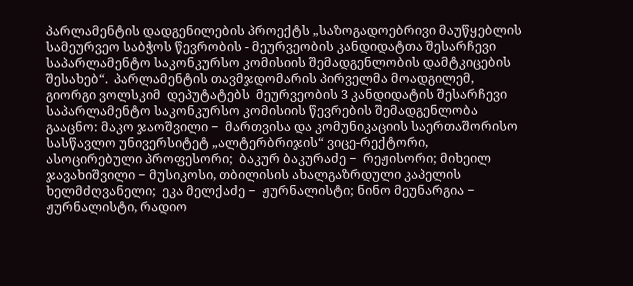პარლამენტის დადგენილების პროექტს „საზოგადოებრივი მაუწყებლის სამეურვეო საბჭოს წევრობის - მეურვეობის კანდიდატთა შესარჩევი საპარლამენტო საკონკურსო კომისიის შემადგენლობის დამტკიცების შესახებ“.  პარლამენტის თავმჯდომარის პირველმა მოადგილემ, გიორგი ვოლსკიმ  დეპუტატებს  მეურვეობის 3 კანდიდატის შესარჩევი საპარლამენტო საკონკურსო კომისიის წევრების შემადგენლობა გააცნო: მაკო ჯაოშვილი −  მართვისა და კომუნიკაციის საერთაშორისო სასწავლო უნივერსიტეტ „ალტერბრიჯის“ ვიცე-რექტორი, ასოცირებული პროფესორი;  ბაკურ ბაკურაძე −  რეჟისორი; მიხეილ ჯავახიშვილი − მუსიკოსი, თბილისის ახალგაზრდული კაპელის ხელმძღვანელი;  ეკა მელქაძე −  ჟურნალისტი; ნინო მეუნარგია − ჟურნალისტი, რადიო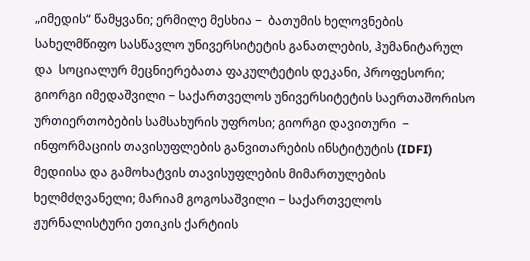„იმედის“ წამყვანი; ერმილე მესხია −  ბათუმის ხელოვნების სახელმწიფო სასწავლო უნივერსიტეტის განათლების, ჰუმანიტარულ და  სოციალურ მეცნიერებათა ფაკულტეტის დეკანი, პროფესორი; გიორგი იმედაშვილი − საქართველოს უნივერსიტეტის საერთაშორისო ურთიერთობების სამსახურის უფროსი; გიორგი დავითური  −   ინფორმაციის თავისუფლების განვითარების ინსტიტუტის (IDFI) მედიისა და გამოხატვის თავისუფლების მიმართულების ხელმძღვანელი; მარიამ გოგოსაშვილი − საქართველოს ჟურნალისტური ეთიკის ქარტიის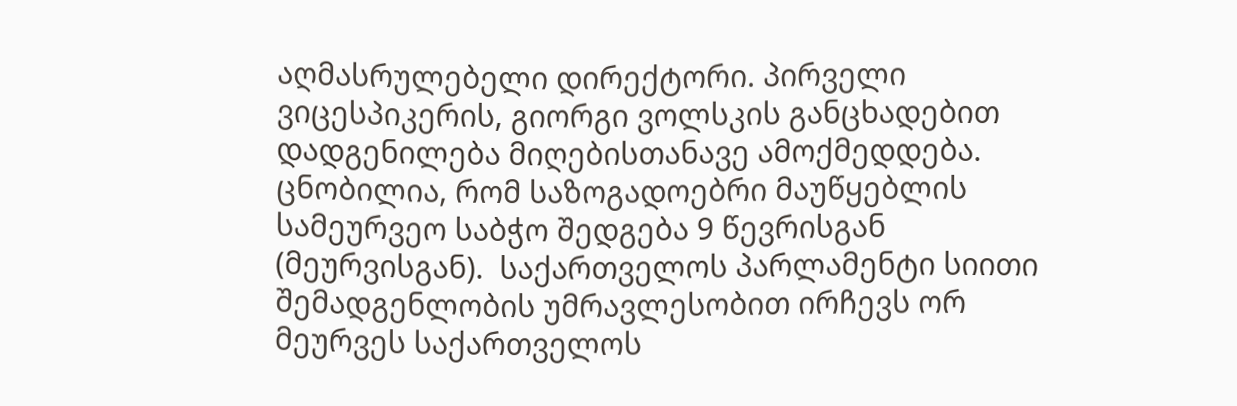აღმასრულებელი დირექტორი. პირველი ვიცესპიკერის, გიორგი ვოლსკის განცხადებით დადგენილება მიღებისთანავე ამოქმედდება. ცნობილია, რომ საზოგადოებრი მაუწყებლის სამეურვეო საბჭო შედგება 9 წევრისგან (მეურვისგან).  საქართველოს პარლამენტი სიითი შემადგენლობის უმრავლესობით ირჩევს ორ მეურვეს საქართველოს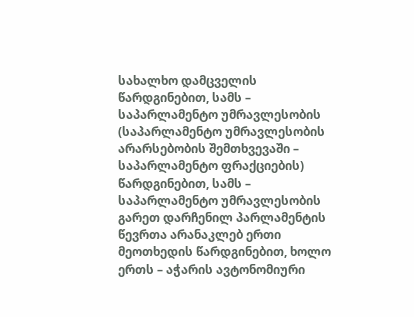სახალხო დამცველის წარდგინებით, სამს – საპარლამენტო უმრავლესობის (საპარლამენტო უმრავლესობის არარსებობის შემთხვევაში – საპარლამენტო ფრაქციების) წარდგინებით, სამს – საპარლამენტო უმრავლესობის გარეთ დარჩენილ პარლამენტის წევრთა არანაკლებ ერთი მეოთხედის წარდგინებით, ხოლო ერთს – აჭარის ავტონომიური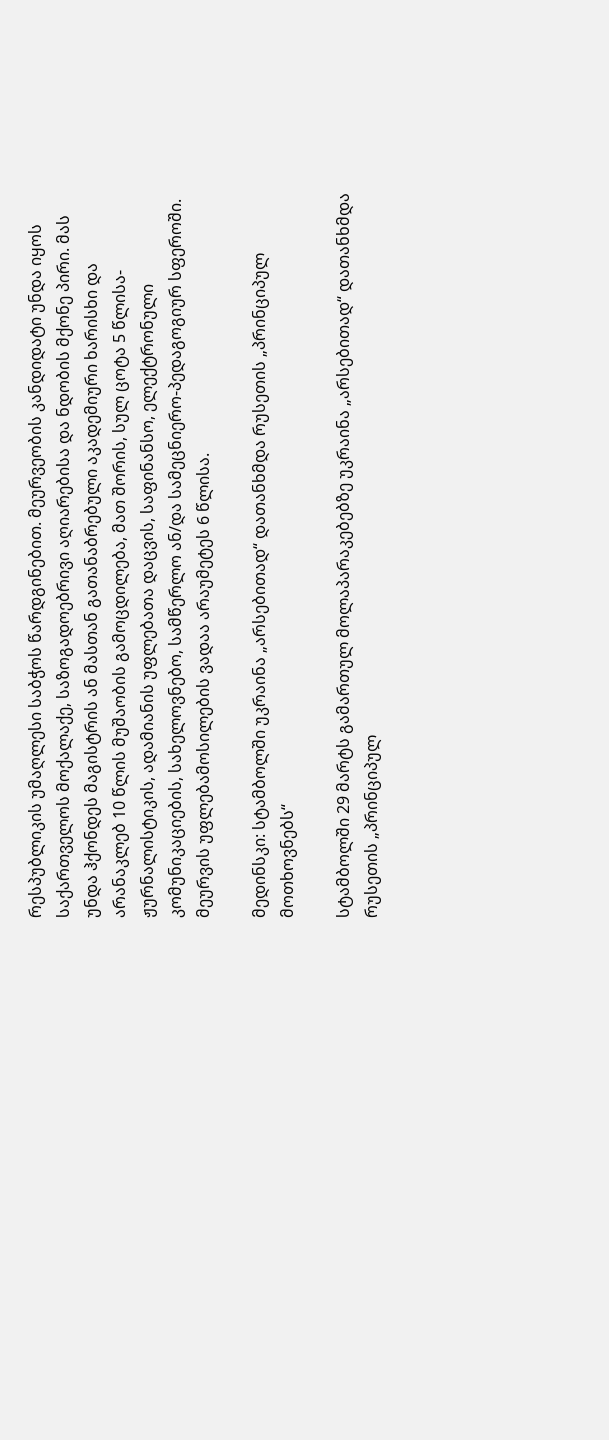რესპუბლიკის უმაღლესი საბჭოს წარდგინებით. მეურვეობის კანდიდატი უნდა იყოს საქართველოს მოქალაქე, საზოგადოებრივი აღიარებისა და ნდობის მქონე პირი. მას უნდა ჰქონდეს მაგისტრის ან მასთან გათანაბრებული აკადემიური ხარისხი და არანაკლებ 10 წლის მუშაობის გამოცდილება, მათ შორის, სულ ცოტა 5 წლისა-ჟურნალისტიკის, ადამიანის უფლებათა დაცვის, საფინანსო, ელექტრონული კომუნიკაციების, სახელოვნებო, სამწერლო ან/და სამეცნიერო-პედაგოგიურ სფეროში. მეურვის უფლებამოსილების ვადაა არაუმეტეს 6 წლისა.

მედინსკი: სტამბოლში უკრაინა „არსებითად“ დათანხმდა რუსეთის „პრინციპულ მოთხოვნებს“

სტამბოლში 29 მარტს გამართულ მოლაპარაკებებზე უკრაინა „არსებითად“ დათანხმდა რუსეთის „პრინციპულ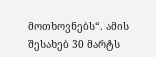მოთხოვნებს“. ამის შესახებ 30 მარტს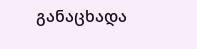განაცხადა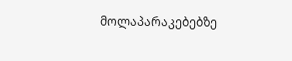მოლაპარაკებებზე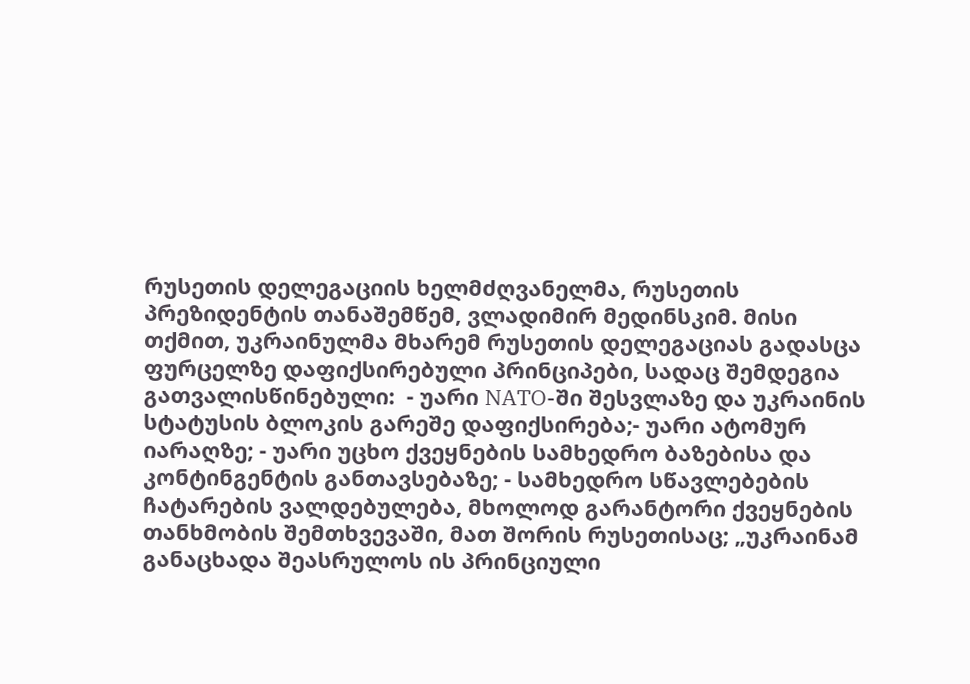რუსეთის დელეგაციის ხელმძღვანელმა, რუსეთის პრეზიდენტის თანაშემწემ, ვლადიმირ მედინსკიმ. მისი თქმით, უკრაინულმა მხარემ რუსეთის დელეგაციას გადასცა ფურცელზე დაფიქსირებული პრინციპები, სადაც შემდეგია გათვალისწინებული:  - უარი NATO-ში შესვლაზე და უკრაინის სტატუსის ბლოკის გარეშე დაფიქსირება;- უარი ატომურ იარაღზე; - უარი უცხო ქვეყნების სამხედრო ბაზებისა და კონტინგენტის განთავსებაზე; - სამხედრო სწავლებების ჩატარების ვალდებულება, მხოლოდ გარანტორი ქვეყნების თანხმობის შემთხვევაში, მათ შორის რუსეთისაც; „უკრაინამ განაცხადა შეასრულოს ის პრინციული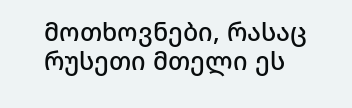მოთხოვნები, რასაც რუსეთი მთელი ეს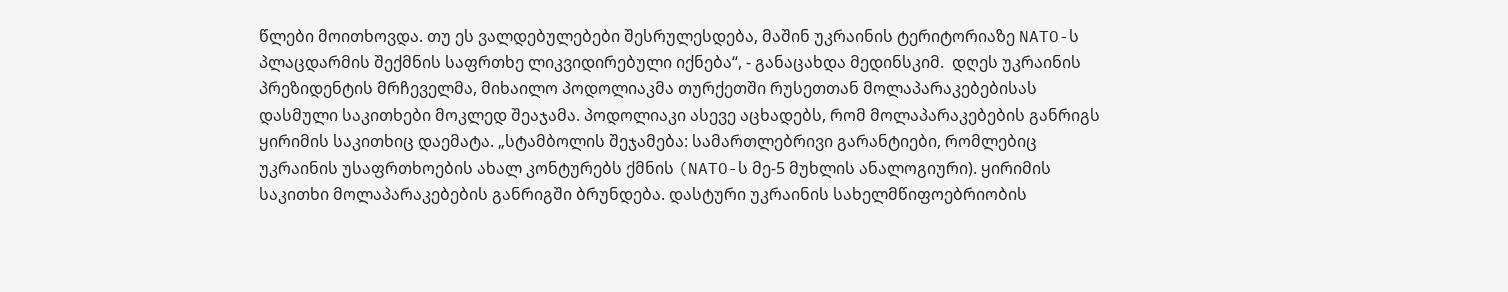წლები მოითხოვდა. თუ ეს ვალდებულებები შესრულესდება, მაშინ უკრაინის ტერიტორიაზე NATO-ს პლაცდარმის შექმნის საფრთხე ლიკვიდირებული იქნება“, - განაცახდა მედინსკიმ.  დღეს უკრაინის პრეზიდენტის მრჩეველმა, მიხაილო პოდოლიაკმა თურქეთში რუსეთთან მოლაპარაკებებისას დასმული საკითხები მოკლედ შეაჯამა. პოდოლიაკი ასევე აცხადებს, რომ მოლაპარაკებების განრიგს ყირიმის საკითხიც დაემატა. „სტამბოლის შეჯამება: სამართლებრივი გარანტიები, რომლებიც უკრაინის უსაფრთხოების ახალ კონტურებს ქმნის (NATO-ს მე-5 მუხლის ანალოგიური). ყირიმის საკითხი მოლაპარაკებების განრიგში ბრუნდება. დასტური უკრაინის სახელმწიფოებრიობის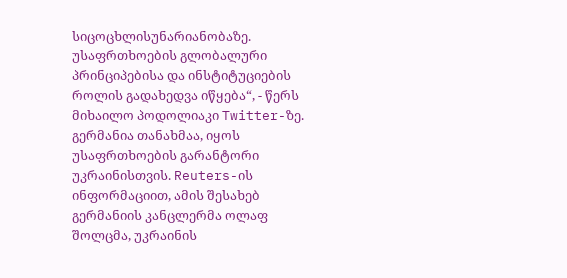სიცოცხლისუნარიანობაზე. უსაფრთხოების გლობალური პრინციპებისა და ინსტიტუციების როლის გადახედვა იწყება“, - წერს მიხაილო პოდოლიაკი Twitter-ზე.  გერმანია თანახმაა, იყოს უსაფრთხოების გარანტორი უკრაინისთვის. Reuters-ის ინფორმაციით, ამის შესახებ გერმანიის კანცლერმა ოლაფ შოლცმა, უკრაინის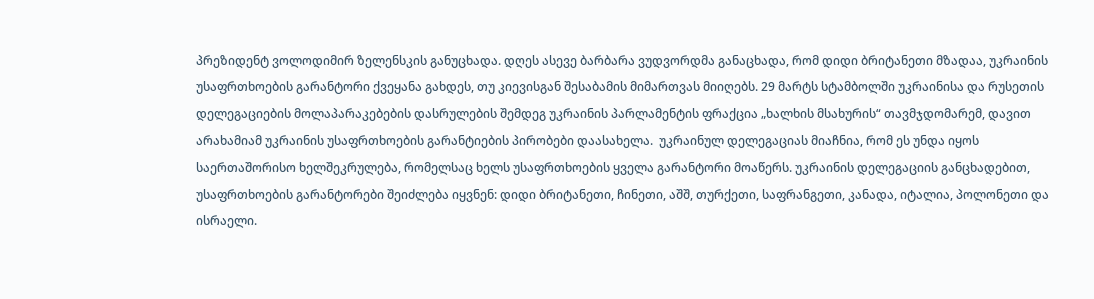პრეზიდენტ ვოლოდიმირ ზელენსკის განუცხადა. დღეს ასევე ბარბარა ვუდვორდმა განაცხადა, რომ დიდი ბრიტანეთი მზადაა, უკრაინის უსაფრთხოების გარანტორი ქვეყანა გახდეს, თუ კიევისგან შესაბამის მიმართვას მიიღებს. 29 მარტს სტამბოლში უკრაინისა და რუსეთის დელეგაციების მოლაპარაკებების დასრულების შემდეგ უკრაინის პარლამენტის ფრაქცია „ხალხის მსახურის“ თავმჯდომარემ, დავით არახამიამ უკრაინის უსაფრთხოების გარანტიების პირობები დაასახელა.  უკრაინულ დელეგაციას მიაჩნია, რომ ეს უნდა იყოს საერთაშორისო ხელშეკრულება, რომელსაც ხელს უსაფრთხოების ყველა გარანტორი მოაწერს. უკრაინის დელეგაციის განცხადებით, უსაფრთხოების გარანტორები შეიძლება იყვნენ: დიდი ბრიტანეთი, ჩინეთი, აშშ, თურქეთი, საფრანგეთი, კანადა, იტალია, პოლონეთი და ისრაელი.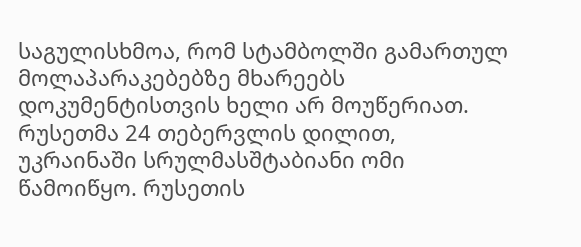საგულისხმოა, რომ სტამბოლში გამართულ მოლაპარაკებებზე მხარეებს დოკუმენტისთვის ხელი არ მოუწერიათ.  რუსეთმა 24 თებერვლის დილით, უკრაინაში სრულმასშტაბიანი ომი წამოიწყო. რუსეთის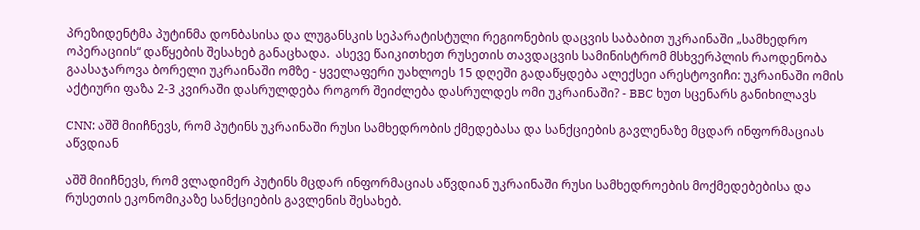პრეზიდენტმა პუტინმა დონბასისა და ლუგანსკის სეპარატისტული რეგიონების დაცვის საბაბით უკრაინაში „სამხედრო ოპერაციის“ დაწყების შესახებ განაცხადა.  ასევე წაიკითხეთ რუსეთის თავდაცვის სამინისტრომ მსხვერპლის რაოდენობა გაასაჯაროვა ბორელი უკრაინაში ომზე - ყველაფერი უახლოეს 15 დღეში გადაწყდება ალექსეი არესტოვიჩი: უკრაინაში ომის აქტიური ფაზა 2-3 კვირაში დასრულდება როგორ შეიძლება დასრულდეს ომი უკრაინაში? - BBC ხუთ სცენარს განიხილავს

CNN: აშშ მიიჩნევს, რომ პუტინს უკრაინაში რუსი სამხედრობის ქმედებასა და სანქციების გავლენაზე მცდარ ინფორმაციას აწვდიან

აშშ მიიჩნევს, რომ ვლადიმერ პუტინს მცდარ ინფორმაციას აწვდიან უკრაინაში რუსი სამხედროების მოქმედებებისა და რუსეთის ეკონომიკაზე სანქციების გავლენის შესახებ.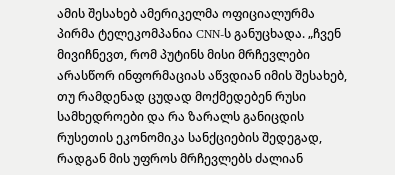ამის შესახებ ამერიკელმა ოფიციალურმა პირმა ტელეკომპანია CNN-ს განუცხადა. „ჩვენ მივიჩნევთ, რომ პუტინს მისი მრჩევლები არასწორ ინფორმაციას აწვდიან იმის შესახებ, თუ რამდენად ცუდად მოქმედებენ რუსი სამხედროები და რა ზარალს განიცდის რუსეთის ეკონომიკა სანქციების შედეგად, რადგან მის უფროს მრჩევლებს ძალიან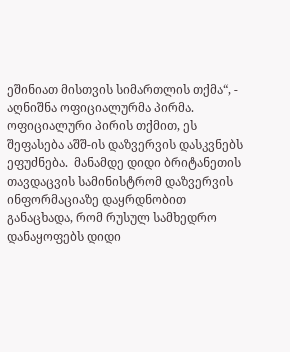ეშინიათ მისთვის სიმართლის თქმა“, - აღნიშნა ოფიციალურმა პირმა. ოფიციალური პირის თქმით, ეს შეფასება აშშ-ის დაზვერვის დასკვნებს ეფუძნება.  მანამდე დიდი ბრიტანეთის თავდაცვის სამინისტრომ დაზვერვის ინფორმაციაზე დაყრდნობით განაცხადა, რომ რუსულ სამხედრო დანაყოფებს დიდი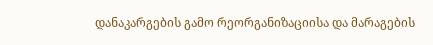დანაკარგების გამო რეორგანიზაციისა და მარაგების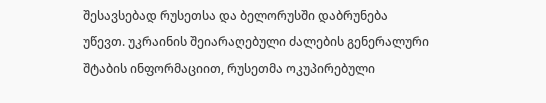შესავსებად რუსეთსა და ბელორუსში დაბრუნება უწევთ. უკრაინის შეიარაღებული ძალების გენერალური შტაბის ინფორმაციით, რუსეთმა ოკუპირებული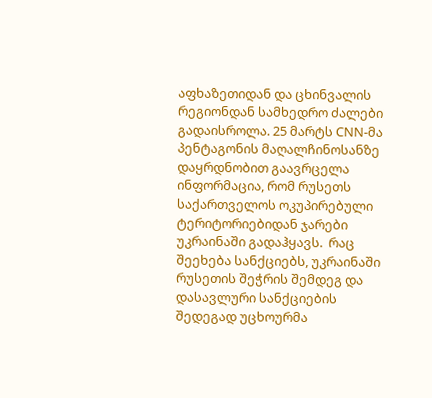აფხაზეთიდან და ცხინვალის რეგიონდან სამხედრო ძალები გადაისროლა. 25 მარტს CNN-მა პენტაგონის მაღალჩინოსანზე დაყრდნობით გაავრცელა ინფორმაცია, რომ რუსეთს საქართველოს ოკუპირებული ტერიტორიებიდან ჯარები უკრაინაში გადაჰყავს.  რაც შეეხება სანქციებს, უკრაინაში რუსეთის შეჭრის შემდეგ და დასავლური სანქციების შედეგად უცხოურმა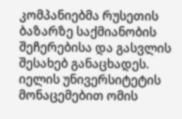კომპანიებმა რუსეთის ბაზარზე საქმიანობის შეჩერებისა და გასვლის შესახებ განაცხადეს. იელის უნივერსიტეტის მონაცემებით ომის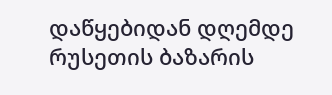დაწყებიდან დღემდე რუსეთის ბაზარის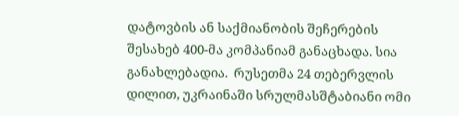დატოვბის ან საქმიანობის შეჩერების შესახებ 400-მა კომპანიამ განაცხადა. სია განახლებადია.  რუსეთმა 24 თებერვლის დილით, უკრაინაში სრულმასშტაბიანი ომი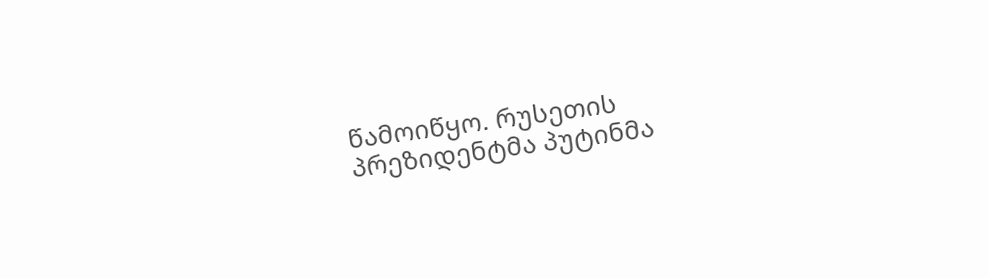წამოიწყო. რუსეთის პრეზიდენტმა პუტინმა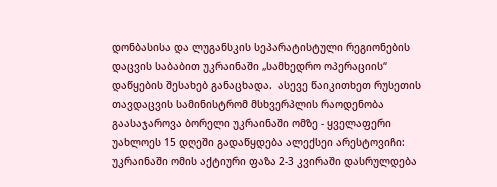დონბასისა და ლუგანსკის სეპარატისტული რეგიონების დაცვის საბაბით უკრაინაში „სამხედრო ოპერაციის“ დაწყების შესახებ განაცხადა.  ასევე წაიკითხეთ რუსეთის თავდაცვის სამინისტრომ მსხვერპლის რაოდენობა გაასაჯაროვა ბორელი უკრაინაში ომზე - ყველაფერი უახლოეს 15 დღეში გადაწყდება ალექსეი არესტოვიჩი: უკრაინაში ომის აქტიური ფაზა 2-3 კვირაში დასრულდება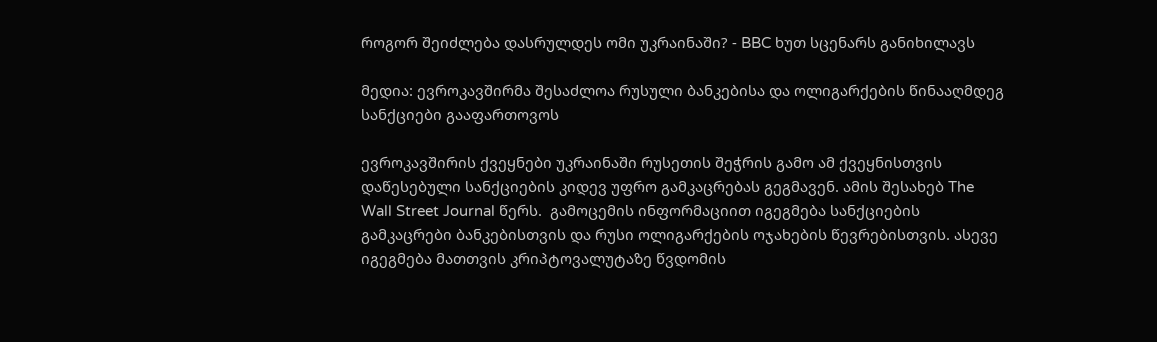როგორ შეიძლება დასრულდეს ომი უკრაინაში? - BBC ხუთ სცენარს განიხილავს

მედია: ევროკავშირმა შესაძლოა რუსული ბანკებისა და ოლიგარქების წინააღმდეგ სანქციები გააფართოვოს

ევროკავშირის ქვეყნები უკრაინაში რუსეთის შეჭრის გამო ამ ქვეყნისთვის დაწესებული სანქციების კიდევ უფრო გამკაცრებას გეგმავენ. ამის შესახებ The Wall Street Journal წერს.  გამოცემის ინფორმაციით იგეგმება სანქციების გამკაცრები ბანკებისთვის და რუსი ოლიგარქების ოჯახების წევრებისთვის. ასევე იგეგმება მათთვის კრიპტოვალუტაზე წვდომის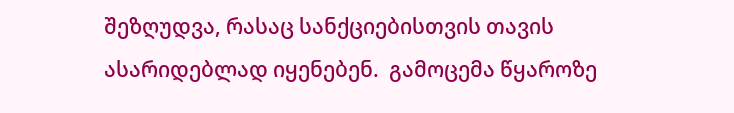შეზღუდვა, რასაც სანქციებისთვის თავის ასარიდებლად იყენებენ.  გამოცემა წყაროზე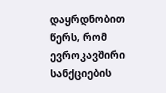დაყრდნობით წერს, რომ ევროკავშირი სანქციების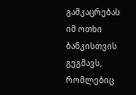გამკაცრებას იმ ოთხი ბანკისთვის გეგმავს, რომლებიც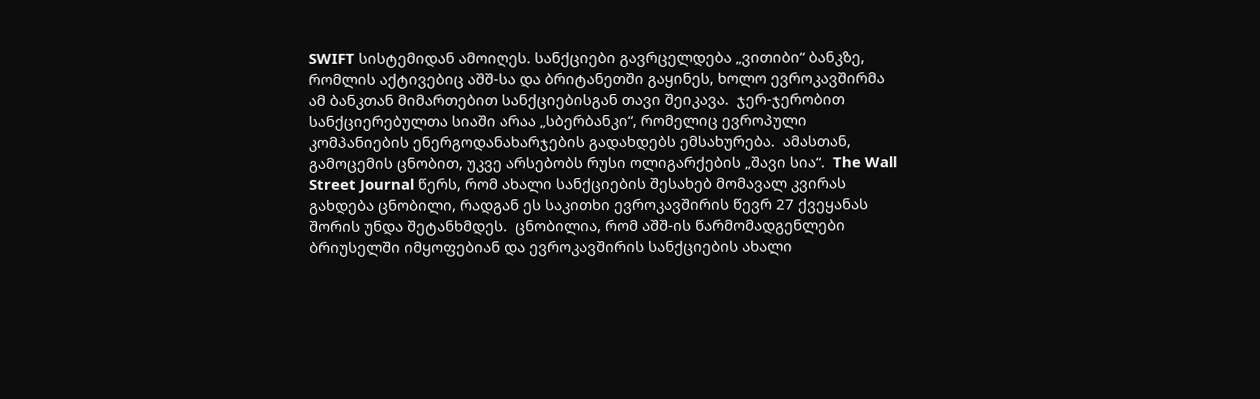SWIFT სისტემიდან ამოიღეს. სანქციები გავრცელდება „ვითიბი“ ბანკზე, რომლის აქტივებიც აშშ-სა და ბრიტანეთში გაყინეს, ხოლო ევროკავშირმა ამ ბანკთან მიმართებით სანქციებისგან თავი შეიკავა.  ჯერ-ჯერობით სანქციერებულთა სიაში არაა „სბერბანკი“, რომელიც ევროპული კომპანიების ენერგოდანახარჯების გადახდებს ემსახურება.  ამასთან, გამოცემის ცნობით, უკვე არსებობს რუსი ოლიგარქების „შავი სია“.  The Wall Street Journal წერს, რომ ახალი სანქციების შესახებ მომავალ კვირას გახდება ცნობილი, რადგან ეს საკითხი ევროკავშირის წევრ 27 ქვეყანას შორის უნდა შეტანხმდეს.  ცნობილია, რომ აშშ-ის წარმომადგენლები ბრიუსელში იმყოფებიან და ევროკავშირის სანქციების ახალი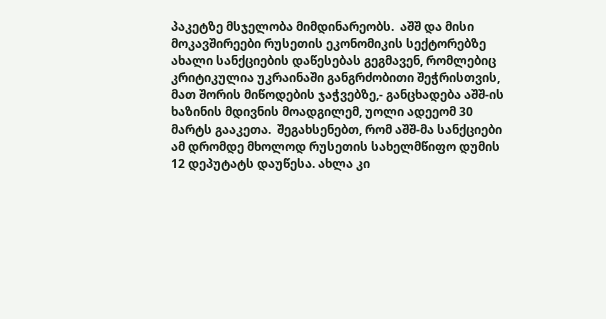პაკეტზე მსჯელობა მიმდინარეობს.  აშშ და მისი მოკავშირეები რუსეთის ეკონომიკის სექტორებზე ახალი სანქციების დაწესებას გეგმავენ, რომლებიც კრიტიკულია უკრაინაში განგრძობითი შეჭრისთვის, მათ შორის მიწოდების ჯაჭვებზე,- განცხადება აშშ-ის ხაზინის მდივნის მოადგილემ, უოლი ადეეომ 30 მარტს გააკეთა.  შეგახსენებთ, რომ აშშ-მა სანქციები ამ დრომდე მხოლოდ რუსეთის სახელმწიფო დუმის 12 დეპუტატს დაუწესა. ახლა კი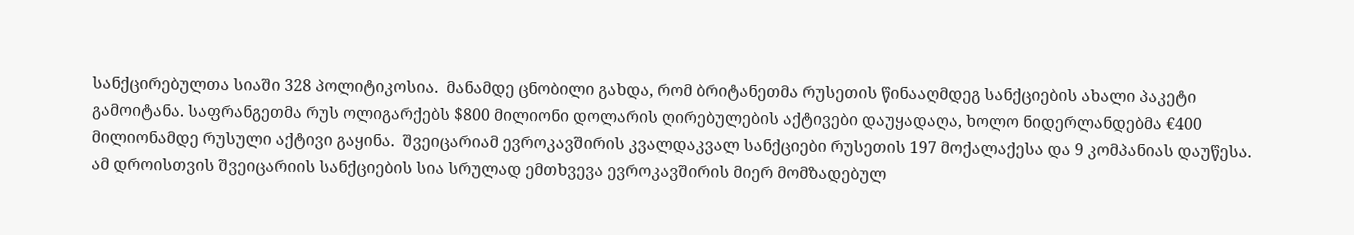სანქცირებულთა სიაში 328 პოლიტიკოსია.  მანამდე ცნობილი გახდა, რომ ბრიტანეთმა რუსეთის წინააღმდეგ სანქციების ახალი პაკეტი გამოიტანა. საფრანგეთმა რუს ოლიგარქებს $800 მილიონი დოლარის ღირებულების აქტივები დაუყადაღა, ხოლო ნიდერლანდებმა €400 მილიონამდე რუსული აქტივი გაყინა.  შვეიცარიამ ევროკავშირის კვალდაკვალ სანქციები რუსეთის 197 მოქალაქესა და 9 კომპანიას დაუწესა. ამ დროისთვის შვეიცარიის სანქციების სია სრულად ემთხვევა ევროკავშირის მიერ მომზადებულ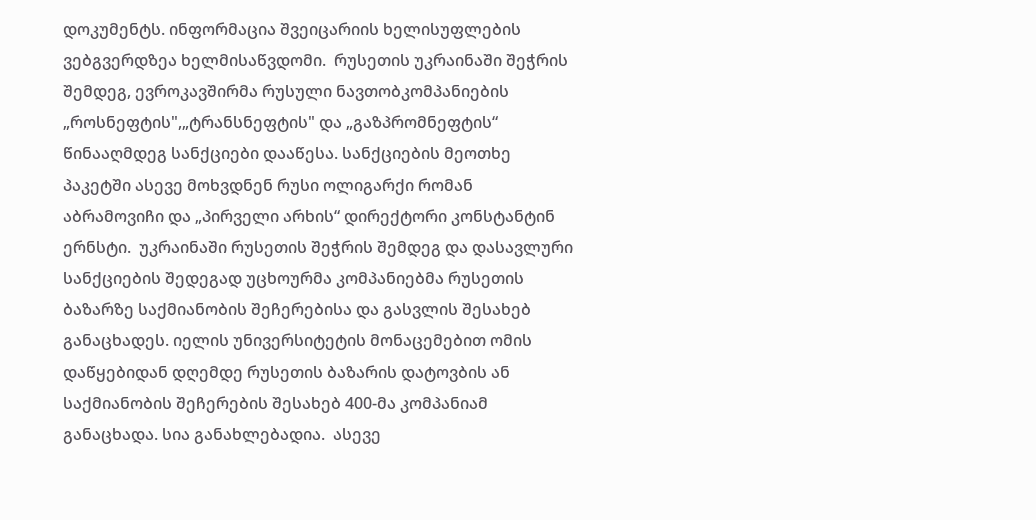დოკუმენტს. ინფორმაცია შვეიცარიის ხელისუფლების ვებგვერდზეა ხელმისაწვდომი.  რუსეთის უკრაინაში შეჭრის შემდეგ, ევროკავშირმა რუსული ნავთობკომპანიების „როსნეფტის",„ტრანსნეფტის" და „გაზპრომნეფტის“ წინააღმდეგ სანქციები დააწესა. სანქციების მეოთხე პაკეტში ასევე მოხვდნენ რუსი ოლიგარქი რომან აბრამოვიჩი და „პირველი არხის“ დირექტორი კონსტანტინ ერნსტი.  უკრაინაში რუსეთის შეჭრის შემდეგ და დასავლური სანქციების შედეგად უცხოურმა კომპანიებმა რუსეთის ბაზარზე საქმიანობის შეჩერებისა და გასვლის შესახებ განაცხადეს. იელის უნივერსიტეტის მონაცემებით ომის დაწყებიდან დღემდე რუსეთის ბაზარის დატოვბის ან საქმიანობის შეჩერების შესახებ 400-მა კომპანიამ განაცხადა. სია განახლებადია.  ასევე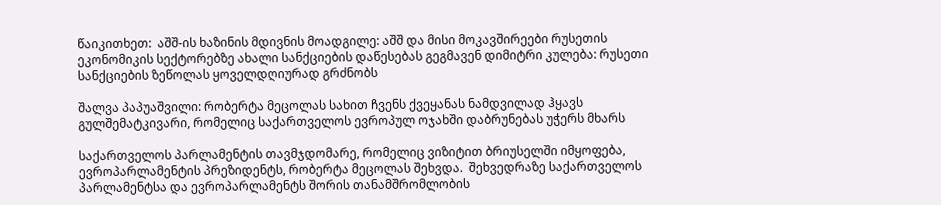წაიკითხეთ:  აშშ-ის ხაზინის მდივნის მოადგილე: აშშ და მისი მოკავშირეები რუსეთის ეკონომიკის სექტორებზე ახალი სანქციების დაწესებას გეგმავენ დიმიტრი კულება: რუსეთი სანქციების ზეწოლას ყოველდღიურად გრძნობს

შალვა პაპუაშვილი: რობერტა მეცოლას სახით ჩვენს ქვეყანას ნამდვილად ჰყავს გულშემატკივარი, რომელიც საქართველოს ევროპულ ოჯახში დაბრუნებას უჭერს მხარს

საქართველოს პარლამენტის თავმჯდომარე, რომელიც ვიზიტით ბრიუსელში იმყოფება, ევროპარლამენტის პრეზიდენტს, რობერტა მეცოლას შეხვდა.  შეხვედრაზე საქართველოს პარლამენტსა და ევროპარლამენტს შორის თანამშრომლობის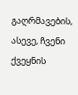გაღრმავების, ასევე, ჩვენი ქვეყნის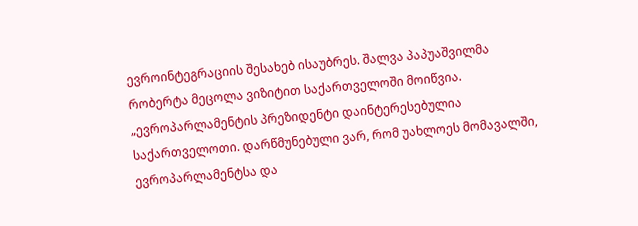ევროინტეგრაციის შესახებ ისაუბრეს. შალვა პაპუაშვილმა რობერტა მეცოლა ვიზიტით საქართველოში მოიწვია.  „ევროპარლამენტის პრეზიდენტი დაინტერესებულია საქართველოთი. დარწმუნებული ვარ, რომ უახლოეს მომავალში, ევროპარლამენტსა და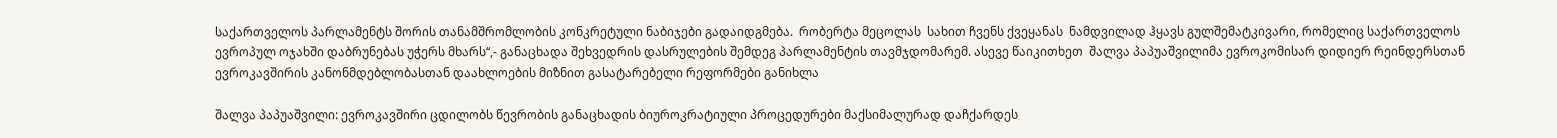საქართველოს პარლამენტს შორის თანამშრომლობის კონკრეტული ნაბიჯები გადაიდგმება.  რობერტა მეცოლას  სახით ჩვენს ქვეყანას  ნამდვილად ჰყავს გულშემატკივარი, რომელიც საქართველოს ევროპულ ოჯახში დაბრუნებას უჭერს მხარს“,- განაცხადა შეხვედრის დასრულების შემდეგ პარლამენტის თავმჯდომარემ. ასევე წაიკითხეთ  შალვა პაპუაშვილიმა ევროკომისარ დიდიერ რეინდერსთან ევროკავშირის კანონმდებლობასთან დაახლოების მიზნით გასატარებელი რეფორმები განიხლა

შალვა პაპუაშვილი: ევროკავშირი ცდილობს წევრობის განაცხადის ბიუროკრატიული პროცედურები მაქსიმალურად დაჩქარდეს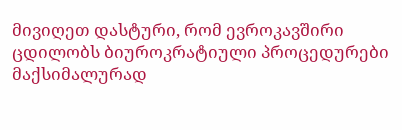მივიღეთ დასტური, რომ ევროკავშირი ცდილობს ბიუროკრატიული პროცედურები მაქსიმალურად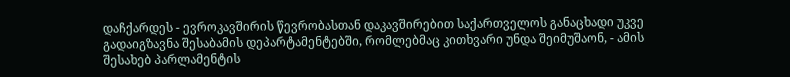დაჩქარდეს - ევროკავშირის წევრობასთან დაკავშირებით საქართველოს განაცხადი უკვე გადაიგზავნა შესაბამის დეპარტამენტებში, რომლებმაც კითხვარი უნდა შეიმუშაონ, - ამის შესახებ პარლამენტის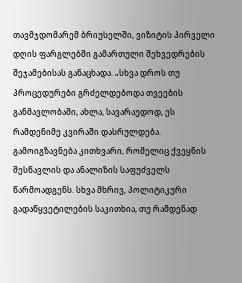თავმჯდომარემ ბრიუსელში, ვიზიტის პირველი დღის ფარგლებში გამართული შეხვედრების შეჯამებისას განაცხადა. „სხვა დროს თუ პროცედურები გრძელდებოდა თვეების განმავლობაში, ახლა, სავარაუდოდ, ეს რამდენიმე კვირაში დასრულდება. გამოიგზავნება კითხვარი, რომელიც ქვეყნის შესწავლის და ანალიზის საფუძველს წარმოადგენს. სხვა მხრივ, პოლიტიკური გადაწყვეტილების საკითხია, თუ რამდენად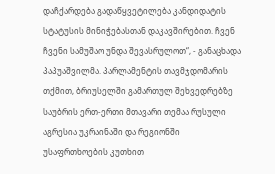დაჩქარდება გადაწყვეტილება კანდიდატის სტატუსის მინიჭებასთან დაკავშირებით. ჩვენ ჩვენი სამუშაო უნდა შევასრულოთ“, - განაცხადა პაპუაშვილმა. პარლამენტის თავმჯდომარის თქმით, ბრიუსელში გამართულ შეხვედრებზე საუბრის ერთ-ერთი მთავარი თემაა რუსული აგრესია უკრაინაში და რეგიონში უსაფრთხოების კუთხით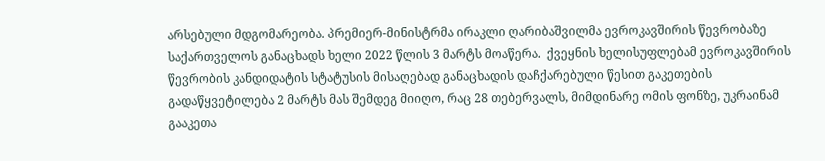არსებული მდგომარეობა. პრემიერ-მინისტრმა ირაკლი ღარიბაშვილმა ევროკავშირის წევრობაზე საქართველოს განაცხადს ხელი 2022 წლის 3 მარტს მოაწერა.  ქვეყნის ხელისუფლებამ ევროკავშირის წევრობის კანდიდატის სტატუსის მისაღებად განაცხადის დაჩქარებული წესით გაკეთების გადაწყვეტილება 2 მარტს მას შემდეგ მიიღო, რაც 28 თებერვალს, მიმდინარე ომის ფონზე, უკრაინამ გააკეთა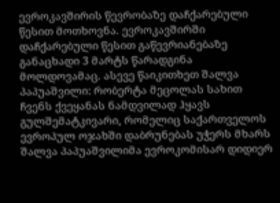ევროკავშირის წევრობაზე დაჩქარებული წესით მოთხოვნა. ევროკავშირში დაჩქარებული წესით გაწევრიანებაზე განაცხადი 3 მარტს წარადგინა მოლდოვამაც. ასევე წაიკითხეთ შალვა პაპუაშვილი: რობერტა მეცოლას სახით ჩვენს ქვეყანას ნამდვილად ჰყავს გულშემატკივარი, რომელიც საქართველოს ევროპულ ოჯახში დაბრუნებას უჭერს მხარს შალვა პაპუაშვილიმა ევროკომისარ დიდიერ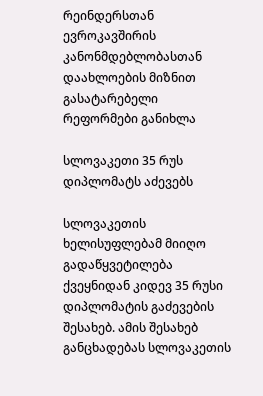რეინდერსთან ევროკავშირის კანონმდებლობასთან დაახლოების მიზნით გასატარებელი რეფორმები განიხლა

სლოვაკეთი 35 რუს დიპლომატს აძევებს

სლოვაკეთის ხელისუფლებამ მიიღო გადაწყვეტილება ქვეყნიდან კიდევ 35 რუსი დიპლომატის გაძევების შესახებ. ამის შესახებ განცხადებას სლოვაკეთის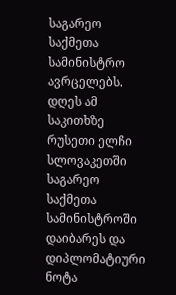საგარეო საქმეთა სამინისტრო ავრცელებს.  დღეს ამ საკითხზე რუსეთი ელჩი სლოვაკეთში საგარეო საქმეთა სამინისტროში დაიბარეს და დიპლომატიური ნოტა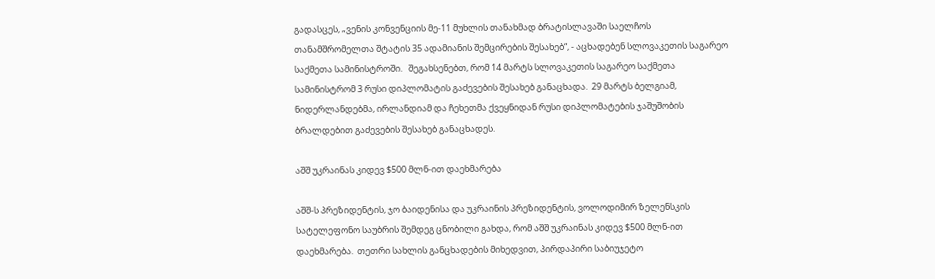გადასცეს, „ვენის კონვენციის მე-11 მუხლის თანახმად ბრატისლავაში საელჩოს თანამშრომელთა შტატის 35 ადამიანის შემცირების შესახებ“, - აცხადებენ სლოვაკეთის საგარეო საქმეთა სამინისტროში.   შეგახსენებთ, რომ 14 მარტს სლოვაკეთის საგარეო საქმეთა სამინისტრომ 3 რუსი დიპლომატის გაძევების შესახებ განაცხადა.  29 მარტს ბელგიამ, ნიდერლანდებმა, ირლანდიამ და ჩეხეთმა ქვეყნიდან რუსი დიპლომატების ჯაშუშობის ბრალდებით გაძევების შესახებ განაცხადეს.

აშშ უკრაინას კიდევ $500 მლნ-ით დაეხმარება

აშშ-ს პრეზიდენტის, ჯო ბაიდენისა და უკრაინის პრეზიდენტის, ვოლოდიმირ ზელენსკის სატელეფონო საუბრის შემდეგ ცნობილი გახდა, რომ აშშ უკრაინას კიდევ $500 მლნ-ით დაეხმარება.  თეთრი სახლის განცხადების მიხედვით, პირდაპირი საბიუჯეტო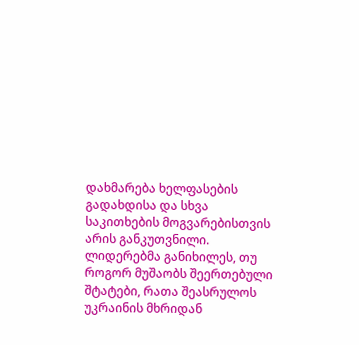დახმარება ხელფასების გადახდისა და სხვა საკითხების მოგვარებისთვის არის განკუთვნილი.   ლიდერებმა განიხილეს, თუ როგორ მუშაობს შეერთებული შტატები, რათა შეასრულოს უკრაინის მხრიდან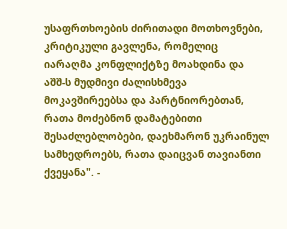უსაფრთხოების ძირითადი მოთხოვნები, კრიტიკული გავლენა, რომელიც  იარაღმა კონფლიქტზე მოახდინა და  აშშ-ს მუდმივი ძალისხმევა მოკავშირეებსა და პარტნიორებთან, რათა მოძებნონ დამატებითი შესაძლებლობები, დაეხმარონ უკრაინულ სამხედროებს, რათა დაიცვან თავიანთი ქვეყანა". -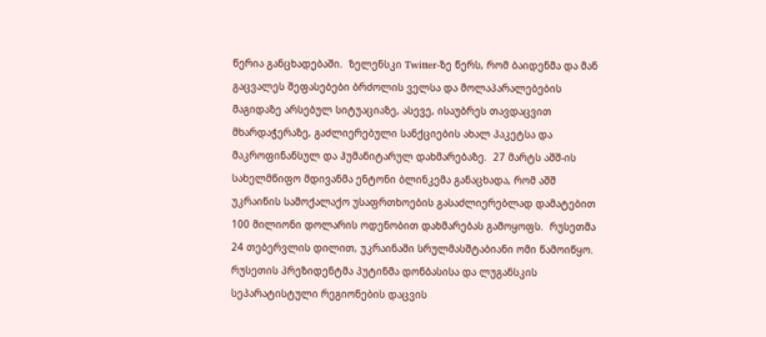წერია განცხადებაში.  ზელენსკი Twitter-ზე წერს, რომ ბაიდენმა და მან გაცვალეს შეფასებები ბრძოლის ველსა და მოლაპარალებების მაგიდაზე არსებულ სიტუაციაზე, ასევე, ისაუბრეს თავდაცვით მხარდაჭერაზე, გაძლიერებული სანქციების ახალ პაკეტსა და მაკროფინანსულ და ჰუმანიტარულ დახმარებაზე.  27 მარტს აშშ-ის სახელმწიფო მდივანმა ენტონი ბლინკემა განაცხადა, რომ აშშ უკრაინის სამოქალაქო უსაფრთხოების გასაძლიერებლად დამატებით 100 მილიონი დოლარის ოდენობით დახმარებას გამოყოფს.  რუსეთმა 24 თებერვლის დილით, უკრაინაში სრულმასშტაბიანი ომი წამოიწყო. რუსეთის პრეზიდენტმა პუტინმა დონბასისა და ლუგანსკის სეპარატისტული რეგიონების დაცვის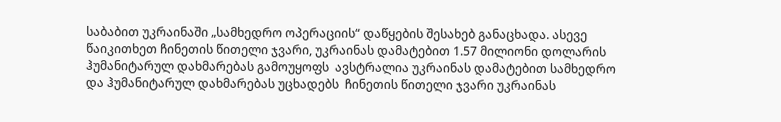საბაბით უკრაინაში „სამხედრო ოპერაციის“ დაწყების შესახებ განაცხადა. ასევე წაიკითხეთ ჩინეთის წითელი ჯვარი, უკრაინას დამატებით 1.57 მილიონი დოლარის ჰუმანიტარულ დახმარებას გამოუყოფს  ავსტრალია უკრაინას დამატებით სამხედრო და ჰუმანიტარულ დახმარებას უცხადებს  ჩინეთის წითელი ჯვარი უკრაინას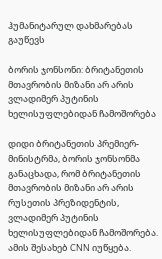ჰუმანიტარულ დახმარებას გაუწევს

ბორის ჯონსონი: ბრიტანეთის მთავრობის მიზანი არ არის ვლადიმერ პუტინის ხელისუფლებიდან ჩამოშორება

დიდი ბრიტანეთის პრემიერ-მინისტრმა, ბორის ჯონსონმა განაცხადა, რომ ბრიტანეთის მთავრობის მიზანი არ არის რუსეთის პრეზიდენტის, ვლადიმერ პუტინის ხელისუფლებიდან ჩამოშორება. ამის შესახებ CNN იუწყება.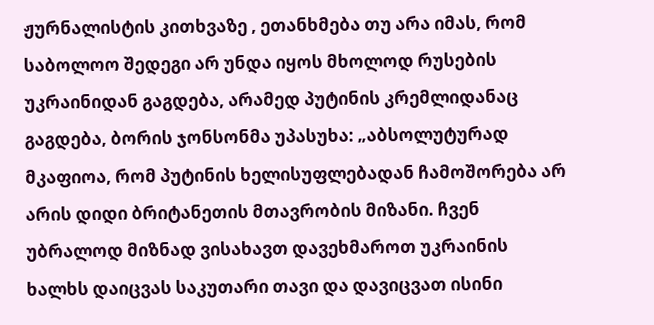ჟურნალისტის კითხვაზე , ეთანხმება თუ არა იმას, რომ საბოლოო შედეგი არ უნდა იყოს მხოლოდ რუსების უკრაინიდან გაგდება, არამედ პუტინის კრემლიდანაც გაგდება, ბორის ჯონსონმა უპასუხა: „აბსოლუტურად მკაფიოა, რომ პუტინის ხელისუფლებადან ჩამოშორება არ არის დიდი ბრიტანეთის მთავრობის მიზანი. ჩვენ უბრალოდ მიზნად ვისახავთ დავეხმაროთ უკრაინის ხალხს დაიცვას საკუთარი თავი და დავიცვათ ისინი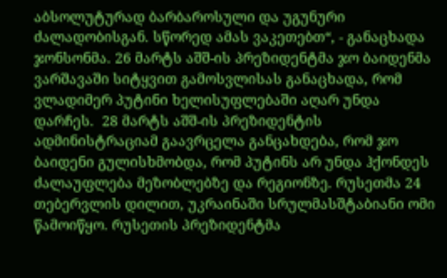აბსოლუტურად ბარბაროსული და უგუნური ძალადობისგან. სწორედ ამას ვაკეთებთ“, - განაცხადა ჯონსონმა. 26 მარტს აშშ-ის პრეზიდენტმა ჯო ბაიდენმა ვარშავაში სიტყვით გამოსვლისას განაცხადა, რომ ვლადიმერ პუტინი ხელისუფლებაში აღარ უნდა დარჩეს.  28 მარტს აშშ-ის პრეზიდენტის ადმინისტრაციამ გაავრცელა განცახდება, რომ ჯო ბაიდენი გულისხმობდა, რომ პუტინს არ უნდა ჰქონდეს ძალაუფლება მეზობლებზე და რეგიონზე. რუსეთმა 24 თებერვლის დილით, უკრაინაში სრულმასშტაბიანი ომი წამოიწყო. რუსეთის პრეზიდენტმა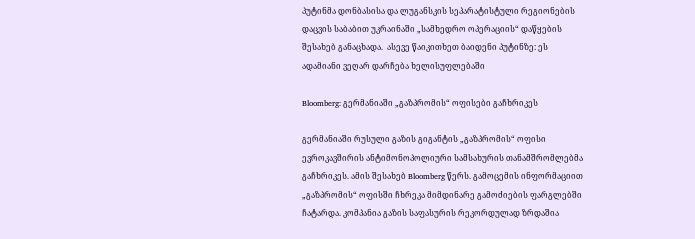პუტინმა დონბასისა და ლუგანსკის სეპარატისტული რეგიონების დაცვის საბაბით უკრაინაში „სამხედრო ოპერაციის“ დაწყების შესახებ განაცხადა.  ასევე წაიკითხეთ ბაიდენი პუტინზე: ეს ადამიანი ვეღარ დარჩება ხელისუფლებაში

Bloomberg: გერმანიაში „გაზპრომის“ ოფისები გაჩხრიკეს

გერმანიაში რუსული გაზის გიგანტის „გაზპრომის“ ოფისი ევროკავშირის ანტიმონოპოლიური სამსახურის თანამშრომლებმა გაჩხრიკეს. ამის შესახებ Bloomberg წერს. გამოცემის ინფორმაციით „გაზპრომის“ ოფისში ჩხრეკა მიმდინარე გამოძიების ფარგლებში ჩატარდა. კომპანია გაზის საფასურის რეკორდულად ზრდაშია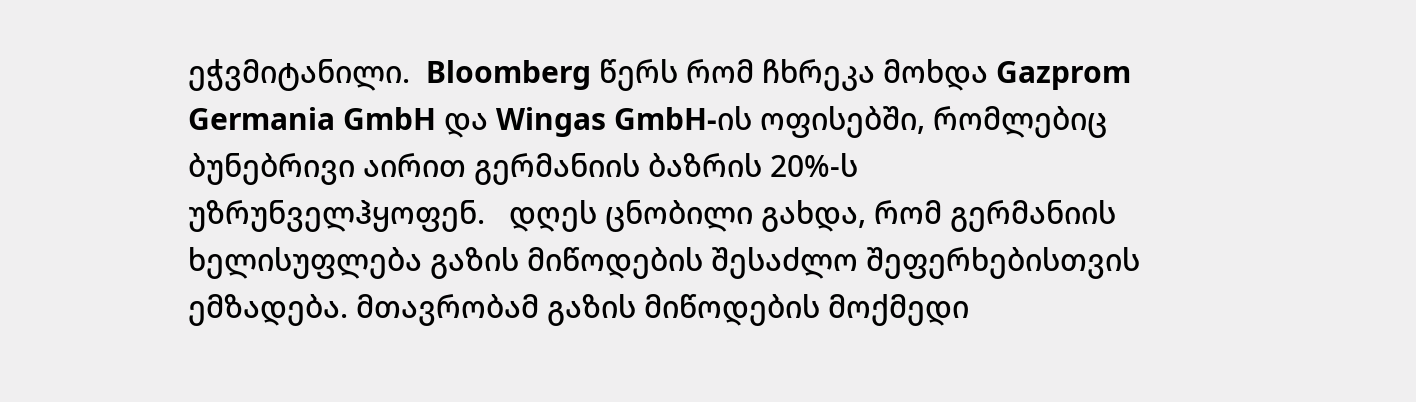ეჭვმიტანილი.  Bloomberg წერს რომ ჩხრეკა მოხდა Gazprom Germania GmbH და Wingas GmbH-ის ოფისებში, რომლებიც ბუნებრივი აირით გერმანიის ბაზრის 20%-ს უზრუნველჰყოფენ.   დღეს ცნობილი გახდა, რომ გერმანიის ხელისუფლება გაზის მიწოდების შესაძლო შეფერხებისთვის ემზადება. მთავრობამ გაზის მიწოდების მოქმედი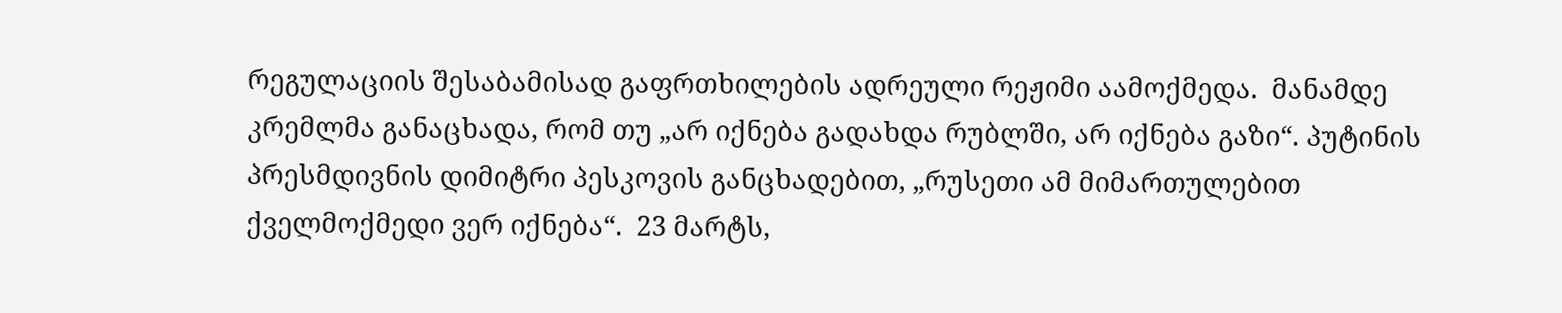რეგულაციის შესაბამისად გაფრთხილების ადრეული რეჟიმი აამოქმედა.  მანამდე კრემლმა განაცხადა, რომ თუ „არ იქნება გადახდა რუბლში, არ იქნება გაზი“. პუტინის პრესმდივნის დიმიტრი პესკოვის განცხადებით, „რუსეთი ამ მიმართულებით ქველმოქმედი ვერ იქნება“.  23 მარტს,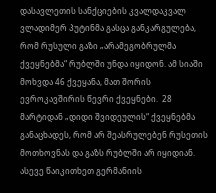დასავლეთის სანქციების კვალდაკვალ ვლადიმერ პუტინმა გასცა განკარგულება, რომ რუსული გაზი „არამეგობრულმა ქვეყნებმა“ რუბლში უნდა იყიდონ. ამ სიაში მოხვდა 46 ქვეყანა, მათ შორის ევროკავშირის წევრი ქვეყნები.  28 მარტიდან „დიდი შვიდეულის“ ქვეყნებმა განაცხადეს, რომ არ შეასრულებენ რუსეთის მოთხოვნას და გაზს რუბლში არ იყიდიან.  ასევე წაიკითხეთ გერმანიის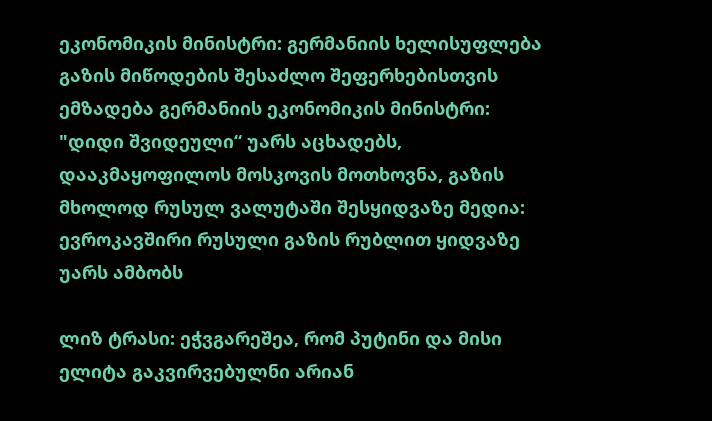ეკონომიკის მინისტრი: გერმანიის ხელისუფლება გაზის მიწოდების შესაძლო შეფერხებისთვის ემზადება გერმანიის ეკონომიკის მინისტრი: "დიდი შვიდეული“ უარს აცხადებს, დააკმაყოფილოს მოსკოვის მოთხოვნა, გაზის მხოლოდ რუსულ ვალუტაში შესყიდვაზე მედია: ევროკავშირი რუსული გაზის რუბლით ყიდვაზე უარს ამბობს

ლიზ ტრასი: ეჭვგარეშეა, რომ პუტინი და მისი ელიტა გაკვირვებულნი არიან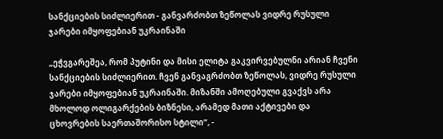სანქციების სიძლიერით - განვარძობთ ზეწოლას ვიდრე რუსული ჯარები იმყოფებიან უკრაინაში

„ეჭვგარეშეა, რომ პუტინი და მისი ელიტა გაკვირვებულნი არიან ჩვენი სანქციების სიძლიერით. ჩვენ განვაგრძობთ ზეწოლას, ვიდრე რუსული ჯარები იმყოფებიან უკრაინაში. მიზანში ამოღებული გვაქვს არა მხოლოდ ოლიგარქების ბიზნესი, არამედ მათი აქტივები და ცხოვრების საერთაშორისო სტილი“, -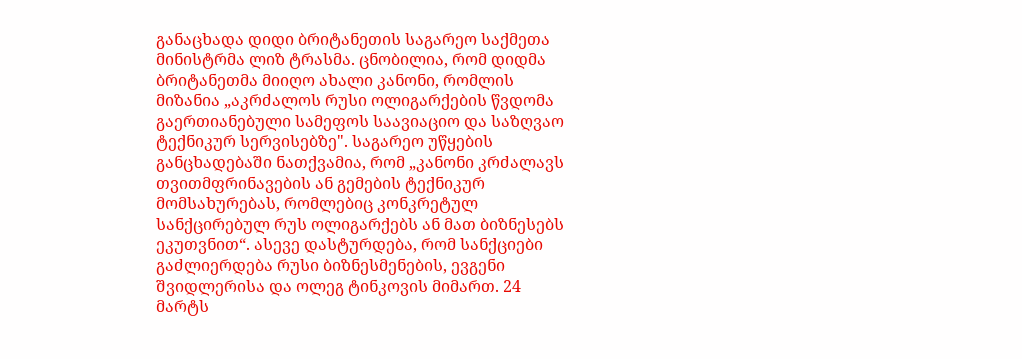განაცხადა დიდი ბრიტანეთის საგარეო საქმეთა მინისტრმა ლიზ ტრასმა. ცნობილია, რომ დიდმა ბრიტანეთმა მიიღო ახალი კანონი, რომლის მიზანია „აკრძალოს რუსი ოლიგარქების წვდომა გაერთიანებული სამეფოს საავიაციო და საზღვაო ტექნიკურ სერვისებზე". საგარეო უწყების განცხადებაში ნათქვამია, რომ „კანონი კრძალავს თვითმფრინავების ან გემების ტექნიკურ მომსახურებას, რომლებიც კონკრეტულ სანქცირებულ რუს ოლიგარქებს ან მათ ბიზნესებს ეკუთვნით“. ასევე დასტურდება, რომ სანქციები გაძლიერდება რუსი ბიზნესმენების, ევგენი შვიდლერისა და ოლეგ ტინკოვის მიმართ. 24 მარტს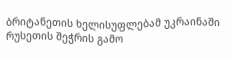ბრიტანეთის ხელისუფლებამ უკრაინაში რუსეთის შეჭრის გამო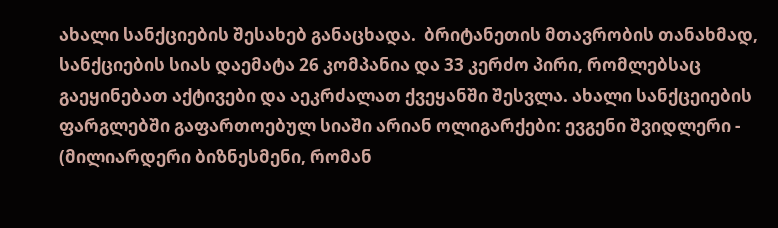ახალი სანქციების შესახებ განაცხადა.  ბრიტანეთის მთავრობის თანახმად, სანქციების სიას დაემატა 26 კომპანია და 33 კერძო პირი, რომლებსაც გაეყინებათ აქტივები და აეკრძალათ ქვეყანში შესვლა. ახალი სანქცეიების ფარგლებში გაფართოებულ სიაში არიან ოლიგარქები: ევგენი შვიდლერი - (მილიარდერი ბიზნესმენი, რომან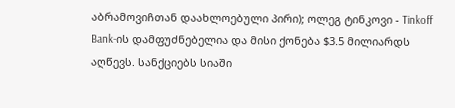აბრამოვიჩთან დაახლოებული პირი); ოლეგ ტინკოვი - Tinkoff Bank-ის დამფუძნებელია და მისი ქონება $3.5 მილიარდს აღწევს. სანქციებს სიაში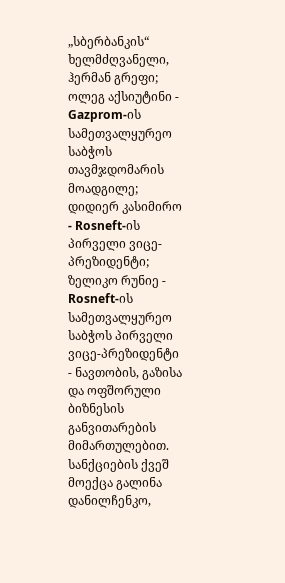„სბერბანკის“ ხელმძღვანელი, ჰერმან გრეფი; ოლეგ აქსიუტინი - Gazprom-ის სამეთვალყურეო საბჭოს თავმჯდომარის მოადგილე; დიდიერ კასიმირო - Rosneft-ის პირველი ვიცე-პრეზიდენტი; ზელიკო რუნიე - Rosneft-ის სამეთვალყურეო საბჭოს პირველი ვიცე-პრეზიდენტი - ნავთობის, გაზისა და ოფშორული ბიზნესის განვითარების მიმართულებით. სანქციების ქვეშ მოექცა გალინა დანილჩენკო,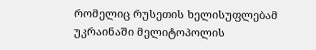რომელიც რუსეთის ხელისუფლებამ უკრაინაში მელიტოპოლის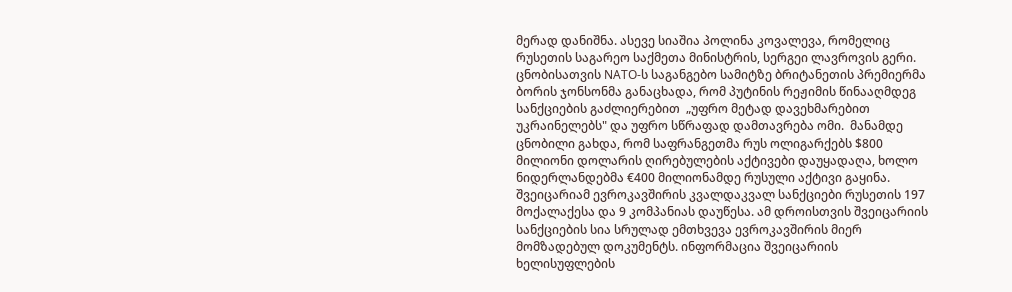მერად დანიშნა. ასევე სიაშია პოლინა კოვალევა, რომელიც რუსეთის საგარეო საქმეთა მინისტრის, სერგეი ლავროვის გერი. ცნობისათვის NATO-ს საგანგებო სამიტზე ბრიტანეთის პრემიერმა ბორის ჯონსონმა განაცხადა, რომ პუტინის რეჟიმის წინააღმდეგ სანქციების გაძლიერებით  „უფრო მეტად დავეხმარებით უკრაინელებს" და უფრო სწრაფად დამთავრება ომი.  მანამდე ცნობილი გახდა, რომ საფრანგეთმა რუს ოლიგარქებს $800 მილიონი დოლარის ღირებულების აქტივები დაუყადაღა, ხოლო ნიდერლანდებმა €400 მილიონამდე რუსული აქტივი გაყინა.  შვეიცარიამ ევროკავშირის კვალდაკვალ სანქციები რუსეთის 197 მოქალაქესა და 9 კომპანიას დაუწესა. ამ დროისთვის შვეიცარიის სანქციების სია სრულად ემთხვევა ევროკავშირის მიერ მომზადებულ დოკუმენტს. ინფორმაცია შვეიცარიის ხელისუფლების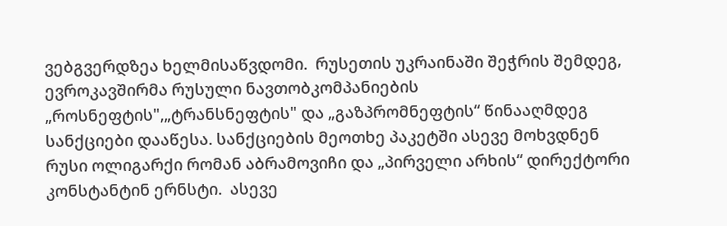ვებგვერდზეა ხელმისაწვდომი.  რუსეთის უკრაინაში შეჭრის შემდეგ, ევროკავშირმა რუსული ნავთობკომპანიების „როსნეფტის",„ტრანსნეფტის" და „გაზპრომნეფტის“ წინააღმდეგ სანქციები დააწესა. სანქციების მეოთხე პაკეტში ასევე მოხვდნენ რუსი ოლიგარქი რომან აბრამოვიჩი და „პირველი არხის“ დირექტორი კონსტანტინ ერნსტი.  ასევე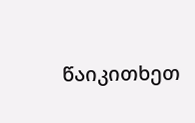წაიკითხეთ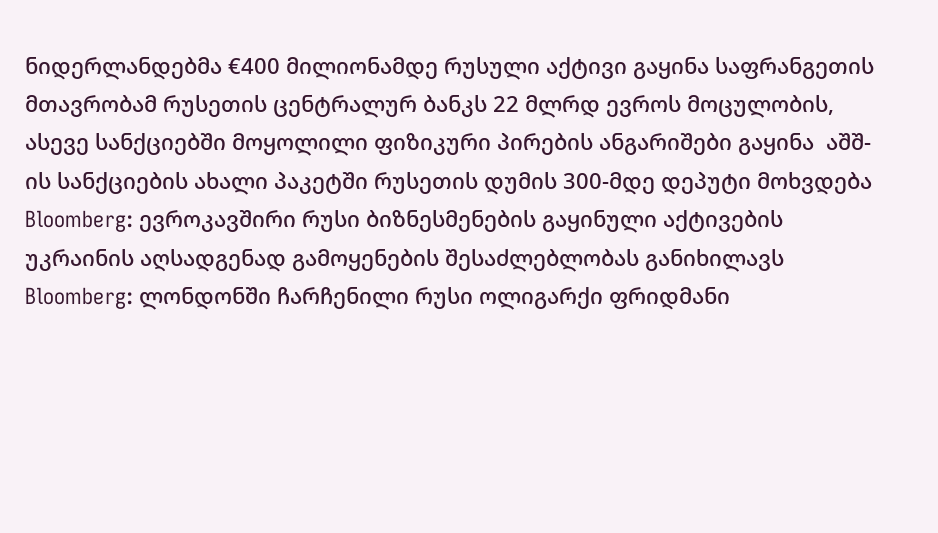ნიდერლანდებმა €400 მილიონამდე რუსული აქტივი გაყინა საფრანგეთის მთავრობამ რუსეთის ცენტრალურ ბანკს 22 მლრდ ევროს მოცულობის, ასევე სანქციებში მოყოლილი ფიზიკური პირების ანგარიშები გაყინა  აშშ-ის სანქციების ახალი პაკეტში რუსეთის დუმის 300-მდე დეპუტი მოხვდება Bloomberg: ევროკავშირი რუსი ბიზნესმენების გაყინული აქტივების უკრაინის აღსადგენად გამოყენების შესაძლებლობას განიხილავს  Bloomberg: ლონდონში ჩარჩენილი რუსი ოლიგარქი ფრიდმანი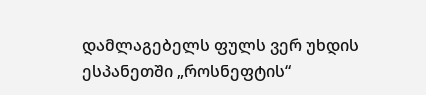დამლაგებელს ფულს ვერ უხდის   ესპანეთში „როსნეფტის“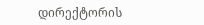დირექტორის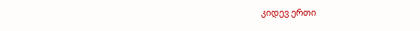კიდევ ერთი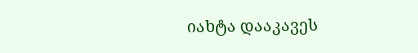იახტა დააკავეს